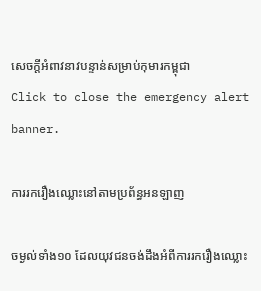សេចក្តីអំពាវនាវបន្ទាន់សម្រាប់កុមារកម្ពុជា
Click to close the emergency alert banner.

ការរករឿងឈ្លោះនៅតាមប្រព័ន្ធអនឡាញ

ចម្ងល់ទាំង១០ ដែលយុវជនចង់ដឹងអំពីការរករឿងឈ្លោះ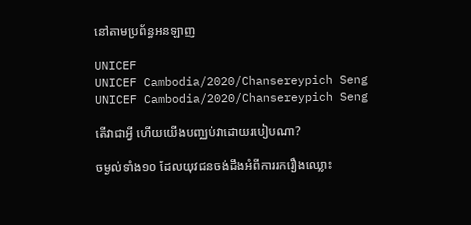នៅតាមប្រព័ន្ធអនឡាញ

UNICEF
UNICEF Cambodia/2020/Chansereypich Seng
UNICEF Cambodia/2020/Chansereypich Seng

តើវាជាអ្វី ហើយយើងបញ្ឈប់វាដោយរបៀបណា?

ចម្ងល់ទាំង១០ ដែលយុវជនចង់ដឹងអំពីការរករឿងឈ្លោះ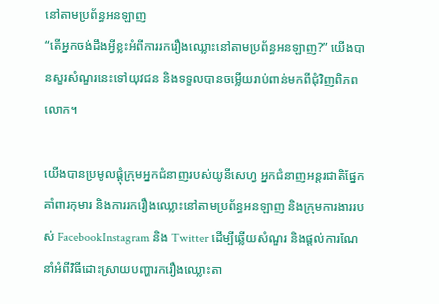នៅតាមប្រព័ន្ធអនឡាញ
“តើអ្នកចង់ដឹងអ្វីខ្លះអំពីការរករឿងឈ្លោះនៅតាមប្រព័ន្ធអនឡាញ?” យើងបានសួរសំណួរនេះទៅយុវជន និងទទួលបានចម្លើយរាប់ពាន់មកពីជុំវិញពិភពលោក។

យើងបានប្រមូលផ្តុំក្រុមអ្នកជំនាញរបស់យូនីសេហ្វ អ្នកជំនាញអន្តរជាតិផ្នែកគាំពារកុមារ និងការរករឿងឈ្លោះនៅតាមប្រព័ន្ធអនឡាញ និងក្រុមការងាររបស់ FacebookInstagram និង Twitter ដើម្បីឆ្លើយសំណួរ និងផ្តល់ការណែនាំអំពីវិធីដោះស្រាយបញ្ហារករឿងឈ្លោះតា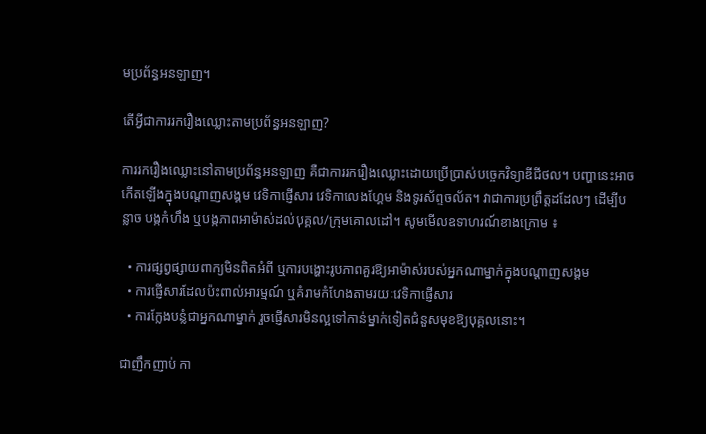មប្រព័ន្ធអនឡាញ។

តើអ្វីជាការរករឿងឈ្លោះតាមប្រព័ន្ធអនឡាញ?

ការរករឿងឈ្លោះនៅតាមប្រព័ន្ធអនឡាញ គឺជាការរករឿងឈ្លោះដោយប្រើប្រាស់បច្ចេកវិទ្យាឌីជីថល។ បញ្ហានេះអាចកើតឡើងក្នុងបណ្តាញសង្គម វេទិកាផ្ញើសារ វេទិកាលេងហ្គែម និងទូរស័ព្ទចល័ត។ វាជាការប្រព្រឹត្តដដែលៗ ដើម្បីបន្លាច បង្កកំហឹង ឬបង្កភាពអាម៉ាស់ដល់បុគ្គល/ក្រុមគោលដៅ។ សូមមើលឧទាហរណ៍ខាងក្រោម ៖

  • ការផ្សព្វផ្សាយពាក្យមិនពិតអំពី ឬការបង្ហោះរូបភាពគួរឱ្យអាម៉ាស់របស់អ្នកណាម្នាក់ក្នុងបណ្តាញសង្គម
  • ការផ្ញើសារដែលប៉ះពាល់អារម្មណ៍ ឬគំរាមកំហែងតាមរយៈវេទិកាផ្ញើសារ
  • ការក្លែងបន្លំជាអ្នកណាម្នាក់ រួចផ្ញើសារមិនល្អទៅកាន់ម្នាក់ទៀតជំនួសមុខឱ្យបុគ្គលនោះ។

ជាញឹកញាប់ កា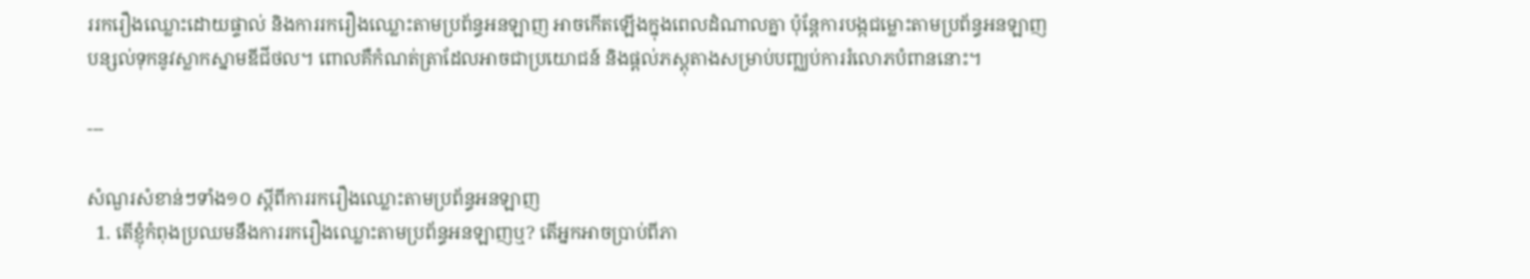ររករឿងឈ្លោះដោយផ្ទាល់ និងការរករឿងឈ្លោះតាមប្រព័ន្ធអនឡាញ អាចកើតឡើងក្នុងពេលដំណាលគ្នា ប៉ុន្តែការបង្កជម្លោះតាមប្រព័ន្ធអនឡាញបន្សល់ទុកនូវស្លាកស្នាមឌីជីថល។ ពោលគឺកំណត់ត្រាដែលអាចជាប្រយោជន៍ និងផ្តល់ភស្តុតាងសម្រាប់បញ្ឈប់ការរំលោភបំពាននោះ។

---

សំណួរសំខាន់ៗទាំង១០ ស្តីពីការរករឿងឈ្លោះតាមប្រព័ន្ធអនឡាញ
  1. តើខ្ញុំកំពុងប្រឈមនឹងការរករឿងឈ្លោះតាមប្រព័ន្ធអនឡាញឬ? តើអ្នកអាចប្រាប់ពីភា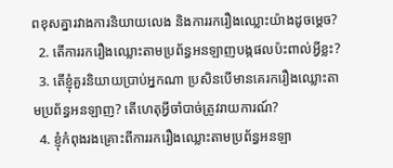ពខុសគ្នារវាងការនិយាយលេង និងការរករឿងឈ្លោះយ៉ាងដូចម្តេច?
  2. តើការរករឿងឈ្លោះតាមប្រព័ន្ធអនឡាញបង្កផលប៉ះពាល់អ្វីខ្លះ?
  3. តើខ្ញុំគួរនិយាយប្រាប់អ្នកណា ប្រសិនបើមានគេរករឿងឈ្លោះតាមប្រព័ន្ធអនឡាញ? តើហេតុអ្វីចាំបាច់ត្រូវរាយការណ៍?
  4. ខ្ញុំកំពុងរងគ្រោះពីការរករឿងឈ្លោះតាមប្រព័ន្ធអនឡា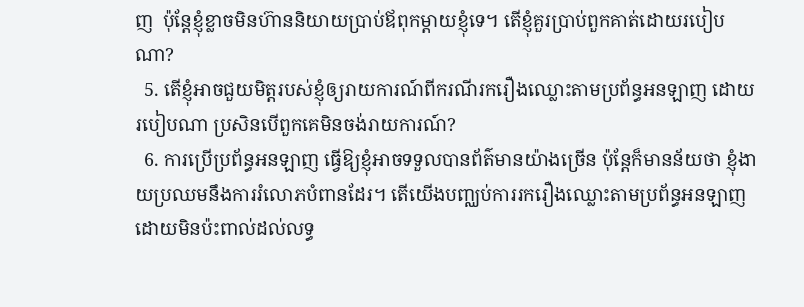ញ  ប៉ុន្តែខ្ញុំខ្លាចមិនហ៊ាននិយាយប្រាប់ឪពុកម្តាយខ្ញុំទេ។ តើខ្ញុំគួរប្រាប់ពួកគាត់ដោយរបៀបណា?
  5. តើខ្ញុំអាចជួយមិត្តរបស់ខ្ញុំឲ្យរាយការណ៍ពីករណីរករឿងឈ្លោះតាមប្រព័ន្ធអនឡាញ ដោយរបៀបណា ប្រសិនបើពួកគេមិនចង់រាយការណ៍?
  6. ការប្រើប្រព័ន្ធអនឡាញ ធ្វើឱ្យខ្ញុំអាចទទួលបានព័ត៌មានយ៉ាងច្រើន ប៉ុន្តែក៏មានន័យថា ខ្ញុំងាយប្រឈមនឹងការរំលោភបំពានដែរ។ តើយើងបញ្ឈប់ការរករឿងឈ្លោះតាមប្រព័ន្ធអនឡាញដោយមិនប៉ះពាល់ដល់លទ្ធ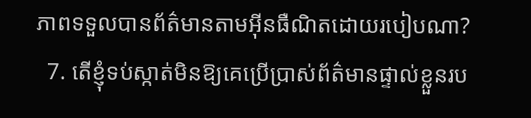ភាពទទួលបានព័ត៌មានតាមអ៊ីនធឺណិតដោយរបៀបណា?
  7. តើខ្ញុំទប់ស្កាត់មិនឱ្យគេប្រើប្រាស់ព័ត៌មានផ្ទាល់ខ្លួនរប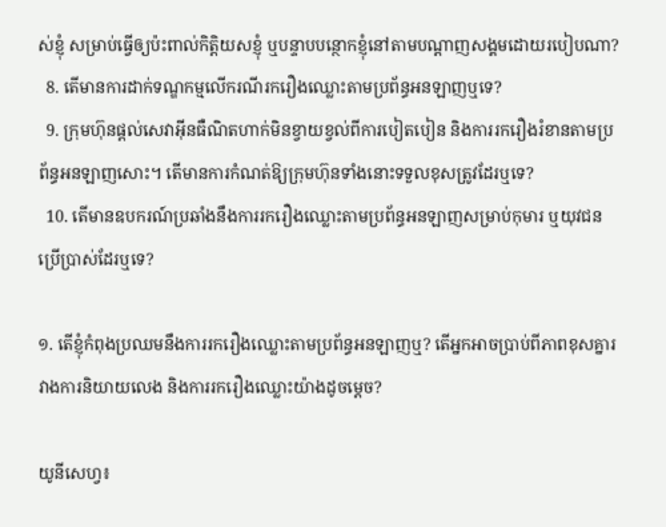ស់ខ្ញុំ សម្រាប់ធ្វើឲ្យប៉ះពាល់កិត្តិយសខ្ញុំ ឬបន្ទាបបន្ថោកខ្ញុំនៅតាមបណ្តាញសង្គមដោយរបៀបណា?
  8. តើមានការដាក់ទណ្ឌកម្មលើករណីរករឿងឈ្លោះតាមប្រព័ន្ធអនឡាញឬទេ?
  9. ក្រុមហ៊ុនផ្តល់សេវាអ៊ីនធឺណិតហាក់មិនខ្វាយខ្វល់ពីការបៀតបៀន និងការរករឿងរំខានតាមប្រព័ន្ធអនឡាញសោះ។ តើមានការកំណត់ឱ្យក្រុមហ៊ុនទាំងនោះទទួលខុសត្រូវដែរឬទេ?
  10. តើមានឧបករណ៍ប្រឆាំងនឹងការរករឿងឈ្លោះតាមប្រព័ន្ធអនឡាញសម្រាប់កុមារ ឬយុវជនប្រើប្រាស់ដែរឬទេ?

១. តើខ្ញុំកំពុងប្រឈមនឹងការរករឿងឈ្លោះតាមប្រព័ន្ធអនឡាញឬ? តើអ្នកអាចប្រាប់ពីភាពខុសគ្នារវាងការនិយាយលេង និងការរករឿងឈ្លោះយ៉ាងដូចម្តេច?

យូនីសេហ្វ៖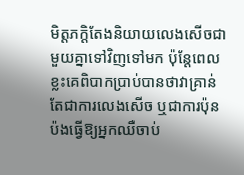មិត្តភក្តិតែងនិយាយលេងសើចជាមួយគ្នាទៅវិញទៅមក ប៉ុន្តែពេលខ្លះគេពិបាកប្រាប់បានថាវាគ្រាន់តែជាការលេងសើច ឬជាការប៉ុនប៉ងធ្វើឱ្យអ្នកឈឺចាប់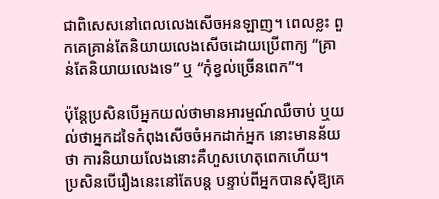ជាពិសេសនៅពេលលេងសើចអនឡាញ។ ពេលខ្លះ ពួកគេគ្រាន់តែនិយាយលេងសើចដោយប្រើពាក្យ “គ្រាន់តែនិយាយលេងទេ” ឬ “កុំខ្វល់ច្រើនពេក”។

ប៉ុន្តែប្រសិនបើអ្នកយល់ថាមានអារម្មណ៍ឈឺចាប់ ឬយល់ថាអ្នកដទៃកំពុងសើចចំអកដាក់អ្នក នោះមានន័យថា ការនិយាយលែងនោះគឺហួសហេតុពេកហើយ។ ប្រសិនបើរឿងនេះនៅតែបន្ត បន្ទាប់ពីអ្នកបានសុំឱ្យគេ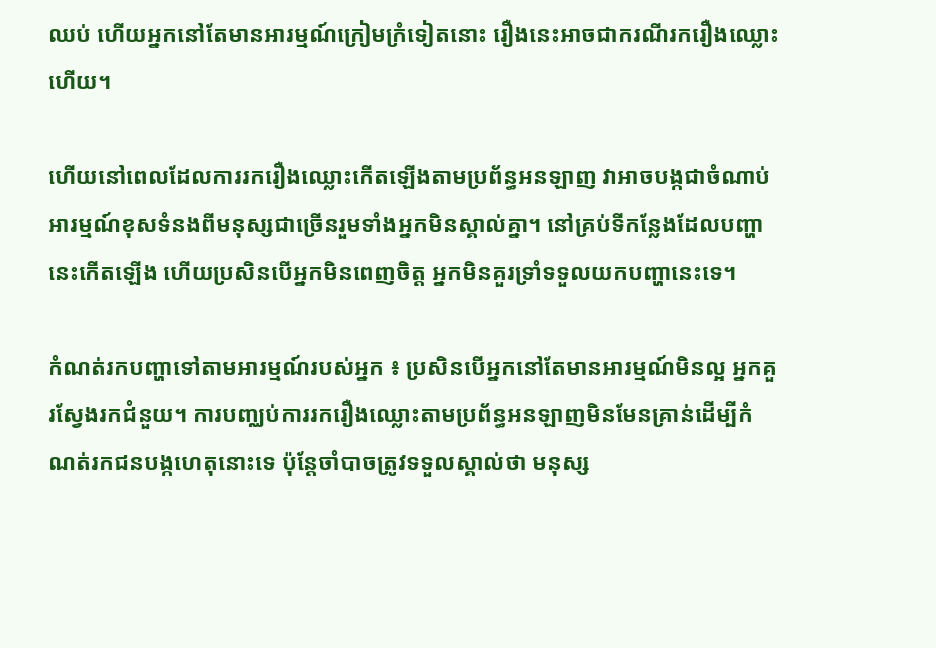ឈប់ ហើយអ្នកនៅតែមានអារម្មណ៍ក្រៀមក្រំទៀតនោះ រឿងនេះអាចជាករណីរករឿងឈ្លោះហើយ។

ហើយនៅពេលដែលការរករឿងឈ្លោះកើតឡើងតាមប្រព័ន្ធអនឡាញ វាអាចបង្កជាចំណាប់អារម្មណ៍ខុសទំនងពីមនុស្សជាច្រើនរួមទាំងអ្នកមិនស្គាល់គ្នា។ នៅគ្រប់ទីកន្លែងដែលបញ្ហានេះកើតឡើង ហើយប្រសិនបើអ្នកមិនពេញចិត្ត អ្នកមិនគួរទ្រាំទទួលយកបញ្ហានេះទេ។

កំណត់រកបញ្ហាទៅតាមអារម្មណ៍របស់អ្នក ៖ ប្រសិនបើអ្នកនៅតែមានអារម្មណ៍មិនល្អ អ្នកគួរស្វែងរកជំនួយ។ ការបញ្ឈប់ការរករឿងឈ្លោះតាមប្រព័ន្ធអនឡាញមិនមែនគ្រាន់ដើម្បីកំណត់រកជនបង្កហេតុនោះទេ ប៉ុន្តែចាំបាចត្រូវទទួលស្គាល់ថា មនុស្ស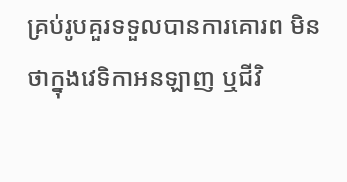គ្រប់រូបគួរទទួលបានការគោរព មិនថាក្នុងវេទិកាអនឡាញ ឬជីវិ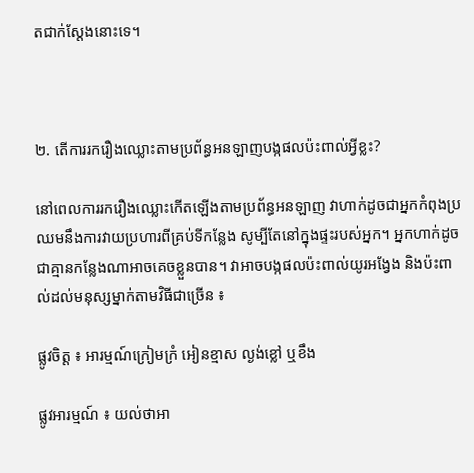តជាក់ស្តែងនោះទេ។



២. តើការរករឿងឈ្លោះតាមប្រព័ន្ធអនឡាញបង្កផលប៉ះពាល់អ្វីខ្លះ?

នៅពេលការរករឿងឈ្លោះកើតឡើងតាមប្រព័ន្ធអនឡាញ វាហាក់ដូចជាអ្នកកំពុងប្រឈមនឹងការវាយប្រហារពីគ្រប់ទីកន្លែង សូម្បីតែនៅក្នុងផ្ទះរបស់អ្នក។ អ្នកហាក់ដូចជាគ្មានកន្លែងណាអាចគេចខ្លួនបាន។ វាអាចបង្កផលប៉ះពាល់យូរអង្វែង និងប៉ះពាល់ដល់មនុស្សម្នាក់តាមវិធីជាច្រើន ៖

ផ្លូវចិត្ត ៖ អារម្មណ៍ក្រៀមក្រំ អៀនខ្មាស ល្ងង់ខ្លៅ ឬខឹង

ផ្លូវអារម្មណ៍ ៖ យល់ថាអា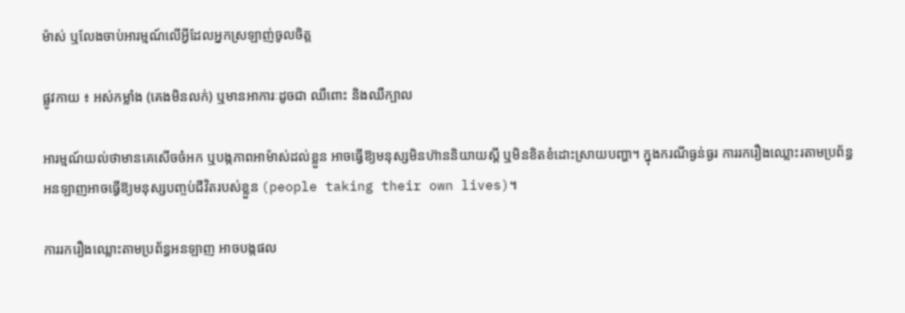ម៉ាស់ ឬលែងចាប់អារម្មណ៍លើអ្វីដែលអ្នកស្រឡាញ់ចូលចិត្ត

ផ្លូវកាយ ៖ អស់កម្លាំង (គេងមិនលក់) ឬមានអាការៈដូចជា ឈឺពោះ និងឈឺក្បាល

អារម្មណ៍យល់ថាមានគេសើចចំអក ឬបង្កភាពអាម៉ាស់ដល់ខ្លួន អាចធ្វើឱ្យមនុស្សមិនហ៊ាននិយាយស្តី ឬមិនខិតខំដោះស្រាយបញ្ហា។ ក្នុងករណីធ្ងន់ធ្ងរ ការរករឿងឈ្លោះរតាមប្រព័ន្ធអនឡាញអាចធ្វើឱ្យមនុស្សបញ្ចប់ជីវិតរបស់ខ្លួន (people taking their own lives)។

ការរករឿងឈ្លោះតាមប្រព័ន្ធអនឡាញ អាចបង្កផល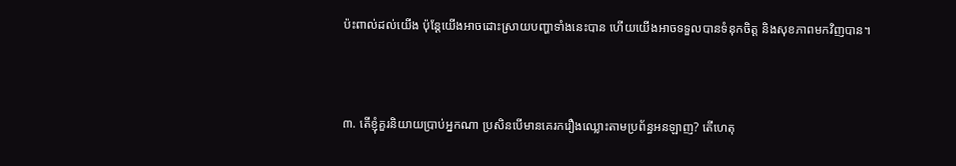ប៉ះពាល់ដល់យើង ប៉ុន្តែយើងអាចដោះស្រាយបញ្ហាទាំងនេះបាន ហើយយើងអាចទទួលបានទំនុកចិត្ត និងសុខភាពមកវិញបាន។



៣. តើខ្ញុំគួរនិយាយប្រាប់អ្នកណា ប្រសិនបើមានគេរករឿងឈ្លោះតាមប្រព័ន្ធអនឡាញ? តើហេតុ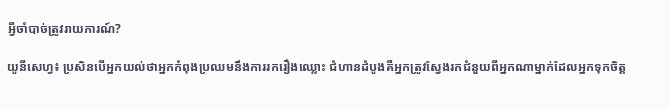អ្វីចាំបាច់ត្រូវរាយការណ៍?

យូនីសេហ្វ៖ ប្រសិនបើអ្នកយល់ថាអ្នកកំពុងប្រឈមនឹងការរករឿងឈ្លោះ ជំហានដំបូងគឺអ្នកត្រូវស្វែងរកជំនួយពីអ្នកណាម្នាក់ដែលអ្នកទុកចិត្ត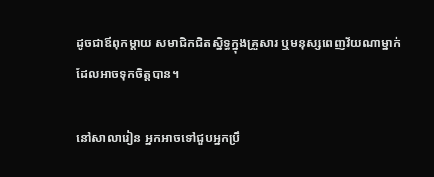ដូចជាឪពុកម្តាយ សមាជិកជិតស្និទ្ធក្នុងគ្រួសារ ឬមនុស្សពេញវ័យណាម្នាក់ដែលអាចទុកចិត្តបាន។

នៅសាលារៀន អ្នកអាចទៅជួបអ្នកប្រឹ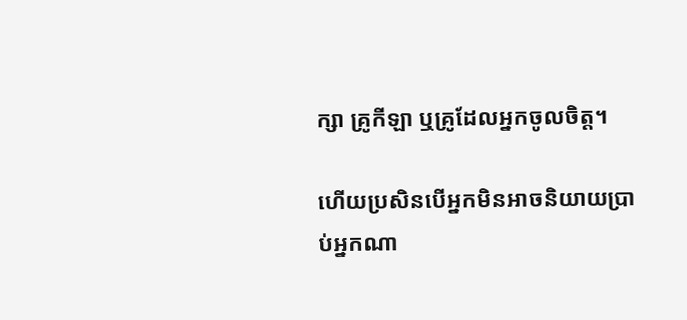ក្សា គ្រូកីឡា ឬគ្រូដែលអ្នកចូលចិត្ត។

ហើយប្រសិនបើអ្នកមិនអាចនិយាយប្រាប់អ្នកណា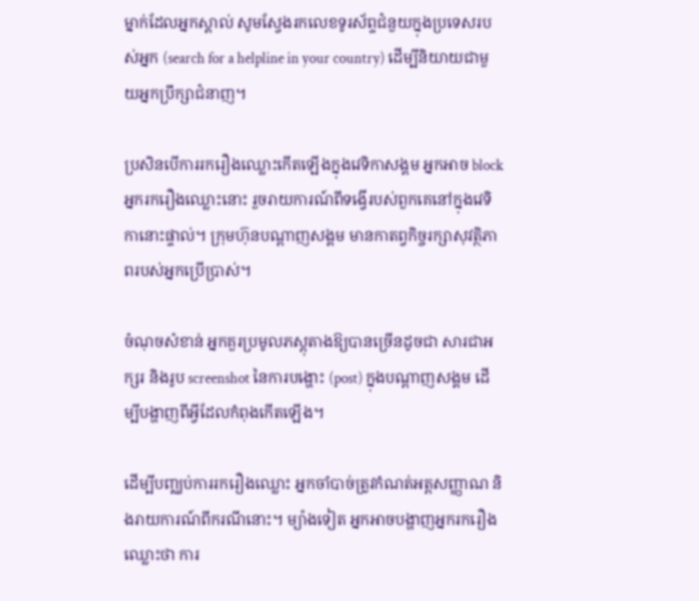ម្នាក់ដែលអ្នកស្គាល់ សូមស្វែងរកលេខទូរស័ព្ទជំនួយក្នុងប្រទេសរបស់អ្នក (search for a helpline in your country) ដើម្បីនិយាយជាមួយអ្នកប្រឹក្សាជំនាញ។

ប្រសិនបើការរករឿងឈ្លោះកើតឡើងក្នុងវេទិកាសង្គម អ្នកអាច block អ្នករករឿងឈ្លោះនោះ រួចរាយការណ៍ពីទង្វើរបស់ពួកគេនៅក្នុងវេទិកានោះផ្ទាល់។ ក្រុមហ៊ុនបណ្តាញសង្គម មានកាតព្វកិច្ចរក្សាសុវត្ថិភាពរបស់អ្នកប្រើប្រាស់។

ចំណុចសំខាន់ អ្នកគួរប្រមូលភស្តុតាងឱ្យបានច្រើនដូចជា សារជាអក្សរ និងរូប screenshot នៃការបង្ហោះ (post) ក្នុងបណ្តាញសង្គម ដើម្បីបង្ហាញពីអ្វីដែលកំពុងកើតឡើង។

ដើម្បីបញ្ឈប់ការរករឿងឈ្លោះ អ្នកចាំបាច់ត្រូវកំណត់អត្តសញ្ញាណ និងរាយការណ៍ពីករណីនោះ។ ម្យ៉ាងទៀត អ្នកអាចបង្ហាញអ្នករករឿងឈ្លោះថា ការ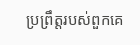ប្រព្រឹត្តរបស់ពួកគេ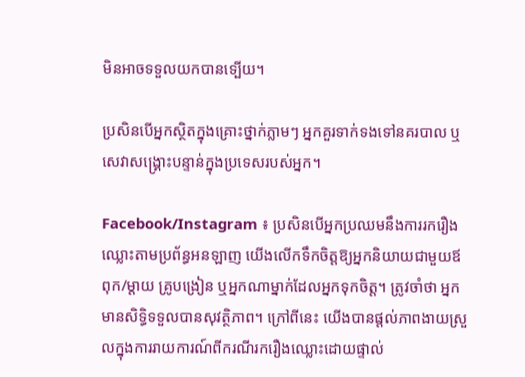មិនអាចទទួលយកបានទ្បើយ។

ប្រសិនបើអ្នកស្ថិតក្នុងគ្រោះថ្នាក់ភ្លាមៗ អ្នកគួរទាក់ទងទៅនគរបាល ឬសេវាសង្រ្គោះបន្ទាន់ក្នុងប្រទេសរបស់អ្នក។

Facebook/Instagram ៖ ប្រសិនបើអ្នកប្រឈមនឹងការរករឿងឈ្លោះតាមប្រព័ន្ធអនឡាញ យើងលើកទឹកចិត្តឱ្យអ្នកនិយាយជាមួយឪពុក/ម្តាយ គ្រូបង្រៀន ឬអ្នកណាម្នាក់ដែលអ្នកទុកចិត្ត។ ត្រូវចាំថា អ្នកមានសិទ្ធិទទួលបានសុវត្ថិភាព។ ក្រៅពីនេះ យើងបានផ្តល់ភាពងាយស្រួលក្នុងការរាយការណ៍ពីករណីរករឿងឈ្លោះដោយផ្ទាល់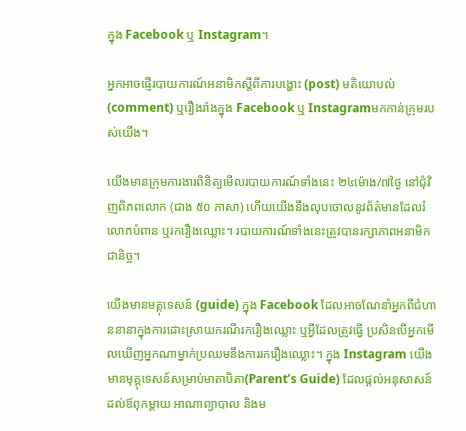ក្នុង Facebook ឬ Instagram។

អ្នកអាចផ្ញើរបាយការណ៍អនាមិកស្តីពីការបង្ហោះ (post) មតិយោបល់ (comment) ឬរឿងរ៉ាងក្នុង Facebook ឬ Instagramមកកាន់ក្រុមរបស់យើង។

យើងមានក្រុមការងារពិនិត្យមើលរបាយការណ៍ទាំងនេះ ២៤ម៉ោង/៧ថ្ងៃ នៅជុំវិញពិភពលោក (ជាង ៥០ ភាសា) ហើយយើងនឹងលុបចោលនូវព័ត៌មានដែលរំលោភបំពាន ឬរករឿងឈ្លោះ។ របាយការណ៍ទាំងនេះត្រូវបានរក្សាភាពអនាមិកជានិច្ច។

យើងមានមគ្គុទេសន៍ (guide) ក្នុង Facebook ដែលអាចណែនាំអ្នកពីជំហាននានាក្នុងការដោះស្រាយករណីរករឿងឈ្លោះ ឬអ្វីដែលត្រូវធ្វើ ប្រសិនបើអ្នកមើលឃើញអ្នកណាម្នាក់ប្រឈមនឹងការរករឿងឈ្លោះ។ ក្នុង Instagram យើងមានមុគ្គុទេសន៍សម្រាប់មាតាបិតា(Parent’s Guide) ដែលផ្តល់អនុសាសន៍ដល់ឪពុកម្តាយ អាណាព្យាបាល និងម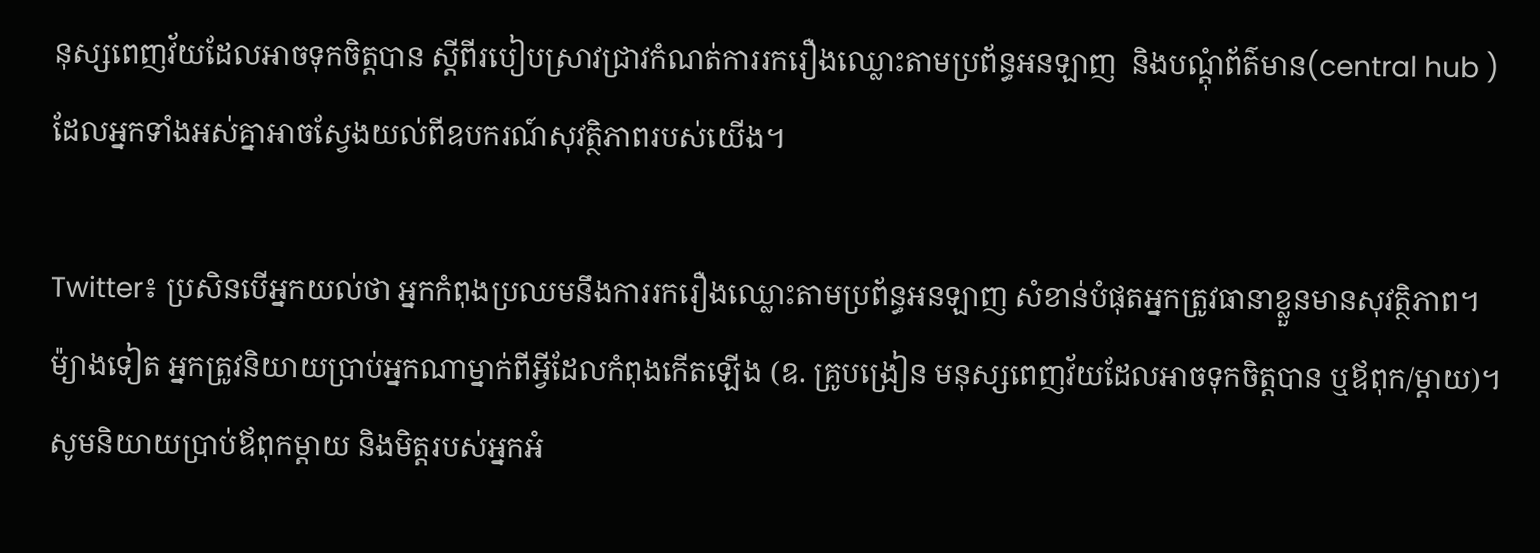នុស្សពេញវ័យដែលអាចទុកចិត្តបាន ស្តីពីរបៀបស្រាវជ្រាវកំណត់ការរករឿងឈ្លោះតាមប្រព័ន្ធអនឡាញ  និងបណ្តុំព័ត៌មាន(central hub ) ដែលអ្នកទាំងអស់គ្នាអាចស្វែងយល់ពីឧបករណ៍សុវត្ថិភាពរបស់យើង។

Twitter៖ ប្រសិនបើអ្នកយល់ថា អ្នកកំពុងប្រឈមនឹងការរករឿងឈ្លោះតាមប្រព័ន្ធអនឡាញ សំខាន់បំផុតអ្នកត្រូវធានាខ្លួនមានសុវត្ថិភាព។ ម៉្យាងទៀត អ្នកត្រូវនិយាយប្រាប់អ្នកណាម្នាក់ពីអ្វីដែលកំពុងកើតឡើង (ឧ. គ្រូបង្រៀន មនុស្សពេញវ័យដែលអាចទុកចិត្តបាន ឬឪពុក/ម្តាយ)។ សូមនិយាយប្រាប់ឪពុកម្តាយ និងមិត្តរបស់អ្នកអំ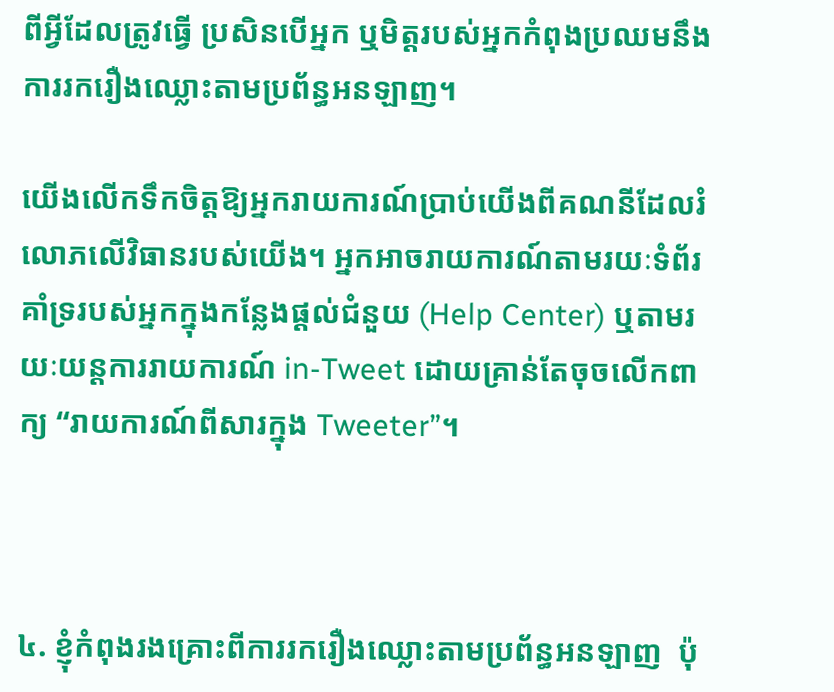ពីអ្វីដែលត្រូវធ្វើ ប្រសិនបើអ្នក ឬមិត្តរបស់អ្នកកំពុងប្រឈមនឹងការរករឿងឈ្លោះតាមប្រព័ន្ធអនឡាញ។

យើងលើកទឹកចិត្តឱ្យអ្នករាយការណ៍ប្រាប់យើងពីគណនីដែលរំលោភលើវិធានរបស់យើង។ អ្នកអាចរាយការណ៍តាមរយៈទំព័រគាំទ្ររបស់អ្នកក្នុងកន្លែងផ្តល់ជំនួយ (Help Center) ឬតាមរយៈយន្តការរាយការណ៍ in-Tweet ដោយគ្រាន់តែចុចលើកពាក្យ “រាយការណ៍ពីសារក្នុង Tweeter”។



៤. ខ្ញុំកំពុងរងគ្រោះពីការរករឿងឈ្លោះតាមប្រព័ន្ធអនឡាញ  ប៉ុ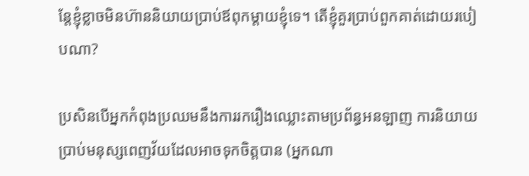ន្តែខ្ញុំខ្លាចមិនហ៊ាននិយាយប្រាប់ឪពុកម្តាយខ្ញុំទេ។ តើខ្ញុំគួរប្រាប់ពួកគាត់ដោយរបៀបណា?

ប្រសិនបើអ្នកកំពុងប្រឈមនឹងការរករឿងឈ្លោះតាមប្រព័ន្ធអនឡាញ ការនិយាយប្រាប់មនុស្សពេញវ័យដែលអាចទុកចិត្តបាន (អ្នកណា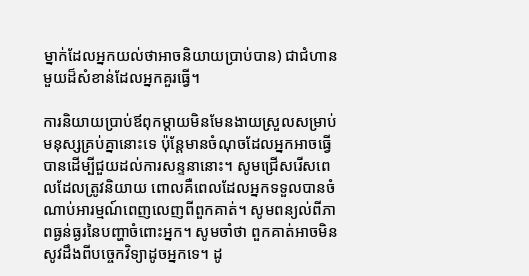ម្នាក់ដែលអ្នកយល់ថាអាចនិយាយប្រាប់បាន) ជាជំហានមួយដ៏សំខាន់ដែលអ្នកគួរធ្វើ។

ការនិយាយប្រាប់ឪពុកម្តាយមិនមែនងាយស្រួលសម្រាប់មនុស្សគ្រប់គ្នានោះទេ ប៉ុន្តែមានចំណុចដែលអ្នកអាចធ្វើបានដើម្បីជួយដល់ការសន្ទនានោះ។ សូមជ្រើសរើសពេលដែលត្រូវនិយាយ ពោលគឺពេលដែលអ្នកទទួលបានចំណាប់អារម្មណ៍ពេញលេញពីពួកគាត់។ សូមពន្យល់ពីភាពធ្ងន់ធ្ងរនៃបញ្ហាចំពោះអ្នក។ សូមចាំថា ពួកគាត់អាចមិនសូវដឹងពីបច្ចេកវិទ្យាដូចអ្នកទេ។ ដូ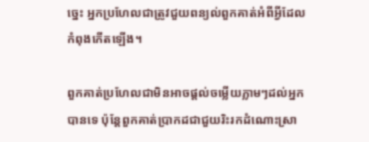ច្នេះ អ្នកប្រហែលជាត្រូវជួយពន្យល់ពួកគាត់អំពីអ្វីដែលកំពុងកើតឡើង។

ពួកគាត់ប្រហែលជាមិនអាចផ្តល់ចម្លើយភ្លាមៗដល់អ្នកបានទេ ប៉ុន្តែពួកគាត់ប្រាកដជាជួយរិះរកដំណោះស្រា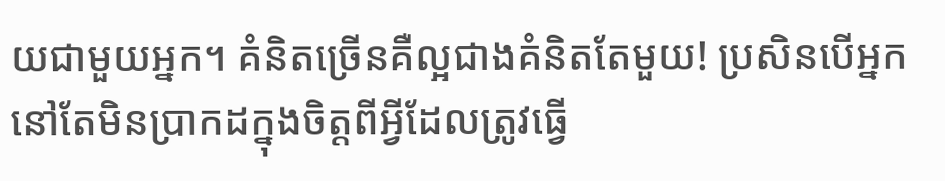យជាមួយអ្នក។ គំនិតច្រើនគឺល្អជាងគំនិតតែមួយ! ប្រសិនបើអ្នកនៅតែមិនប្រាកដក្នុងចិត្តពីអ្វីដែលត្រូវធ្វើ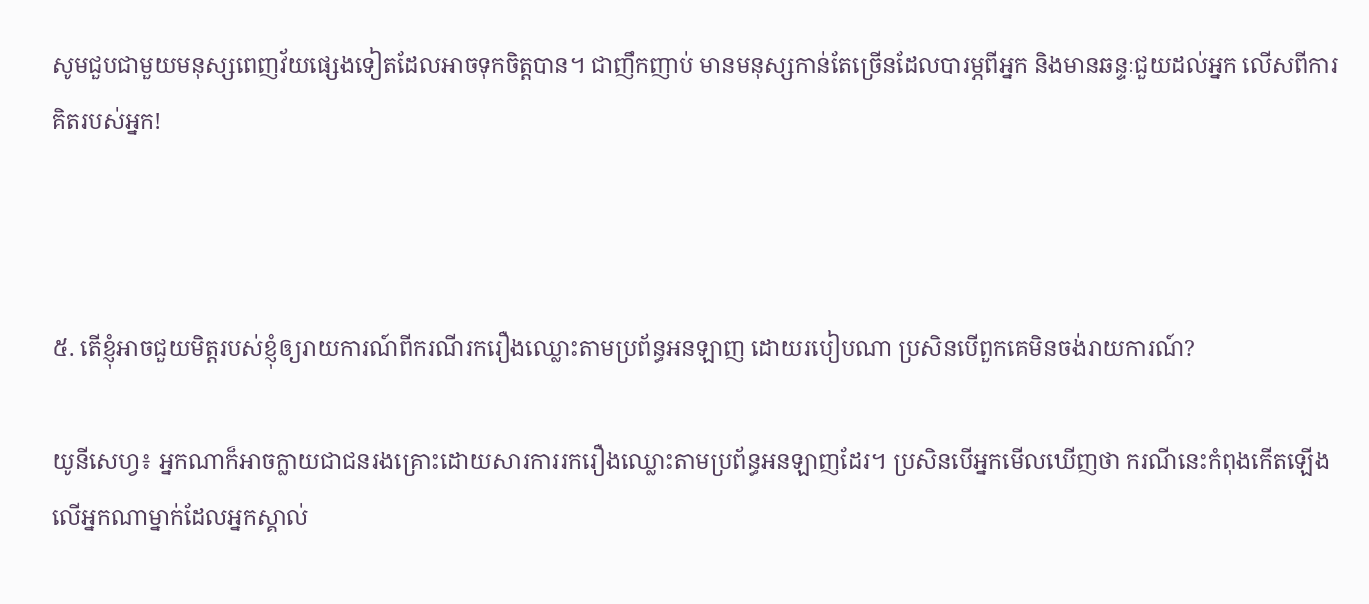សូមជួបជាមួយមនុស្សពេញវ័យផ្សេងទៀតដែលអាចទុកចិត្តបាន។ ជាញឹកញាប់ មានមនុស្សកាន់តែច្រើនដែលបារម្ភពីអ្នក និងមានឆន្ទៈជួយដល់អ្នក លើសពីការគិតរបស់អ្នក!



៥. តើខ្ញុំអាចជួយមិត្តរបស់ខ្ញុំឲ្យរាយការណ៍ពីករណីរករឿងឈ្លោះតាមប្រព័ន្ធអនឡាញ ដោយរបៀបណា ប្រសិនបើពួកគេមិនចង់រាយការណ៍?

យូនីសេហ្វ៖ អ្នកណាក៏អាចក្លាយជាជនរងគ្រោះដោយសារការរករឿងឈ្លោះតាមប្រព័ន្ធអនឡាញដែរ។ ប្រសិនបើអ្នកមើលឃើញថា ករណីនេះកំពុងកើតឡើងលើអ្នកណាម្នាក់ដែលអ្នកស្គាល់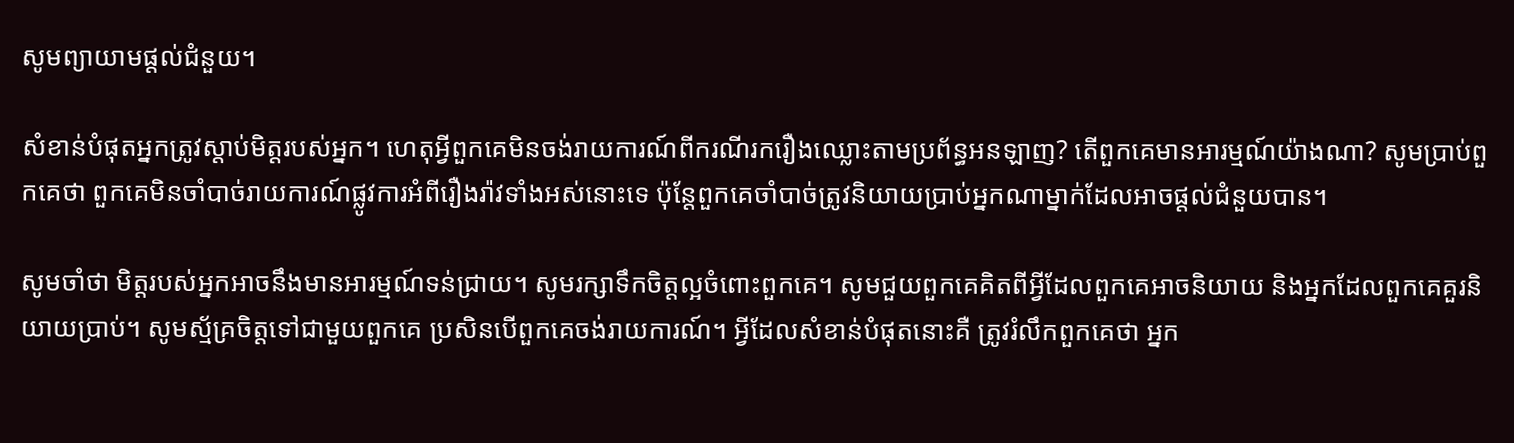សូមព្យាយាមផ្តល់ជំនួយ។

សំខាន់បំផុតអ្នកត្រូវស្តាប់មិត្តរបស់អ្នក។ ហេតុអ្វីពួកគេមិនចង់រាយការណ៍ពីករណីរករឿងឈ្លោះតាមប្រព័ន្ធអនឡាញ? តើពួកគេមានអារម្មណ៍យ៉ាងណា? សូមប្រាប់ពួកគេថា ពួកគេមិនចាំបាច់រាយការណ៍ផ្លូវការអំពីរឿងរ៉ាវទាំងអស់នោះទេ ប៉ុន្តែពួកគេចាំបាច់ត្រូវនិយាយប្រាប់អ្នកណាម្នាក់ដែលអាចផ្តល់ជំនួយបាន។

សូមចាំថា មិត្តរបស់អ្នកអាចនឹងមានអារម្មណ៍ទន់ជ្រាយ។ សូមរក្សាទឹកចិត្តល្អចំពោះពួកគេ។ សូមជួយពួកគេគិតពីអ្វីដែលពួកគេអាចនិយាយ និងអ្នកដែលពួកគេគួរនិយាយប្រាប់។ សូមស្ម័គ្រចិត្តទៅជាមួយពួកគេ ប្រសិនបើពួកគេចង់រាយការណ៍។ អ្វីដែលសំខាន់បំផុតនោះគឺ ត្រូវរំលឹកពួកគេថា អ្នក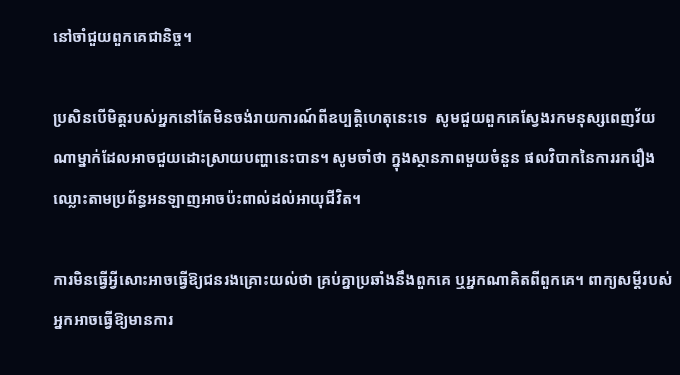នៅចាំជួយពួកគេជានិច្ច។

ប្រសិនបើមិត្តរបស់អ្នកនៅតែមិនចង់រាយការណ៍ពីឧប្បត្តិហេតុនេះទេ  សូមជួយពួកគេស្វែងរកមនុស្សពេញវ័យណាម្នាក់ដែលអាចជួយដោះស្រាយបញ្ហានេះបាន។ សូមចាំថា ក្នុងស្ថានភាពមួយចំនួន ផលវិបាកនៃការរករឿងឈ្លោះតាមប្រព័ន្ធអនឡាញអាចប៉ះពាល់ដល់អាយុជីវិត។

ការមិនធ្វើអ្វីសោះអាចធ្វើឱ្យជនរងគ្រោះយល់ថា គ្រប់គ្នាប្រឆាំងនឹងពួកគេ ឬអ្នកណាគិតពីពួកគេ។ ពាក្យសម្តីរបស់អ្នកអាចធ្វើឱ្យមានការ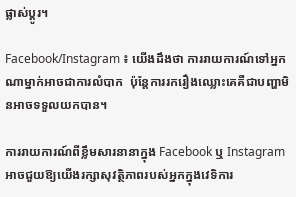ផ្លាស់ប្តូរ។

Facebook/Instagram ៖ យើងដឹងថា ការរាយការណ៍ទៅអ្នកណាម្នាក់អាចជាការលំបាក  ប៉ុន្តែការរករឿងឈ្លោះគេគឺជាបញ្ហាមិនអាចទទួលយកបាន។

ការរាយការណ៍ពីខ្លឹមសារនានាក្នុង Facebook ឬ Instagram អាចជួយឱ្យយើងរក្សាសុវត្ថិភាពរបស់អ្នកក្នុងវេទិការ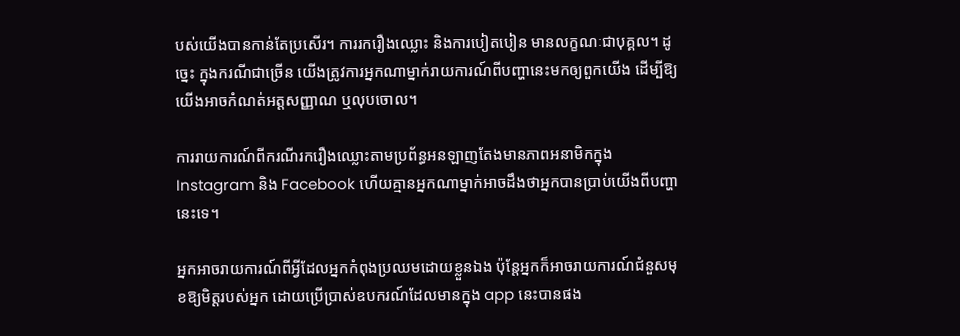បស់យើងបានកាន់តែប្រសើរ។ ការរករឿងឈ្លោះ និងការបៀតបៀន មានលក្ខណៈជាបុគ្គល។ ដូច្នេះ ក្នុងករណីជាច្រើន យើងត្រូវការអ្នកណាម្នាក់រាយការណ៍ពីបញ្ហានេះមកឲ្យពួកយើង ដើម្បីឱ្យយើងអាចកំណត់អត្តសញ្ញាណ ឬលុបចោល។

ការរាយការណ៍ពីករណីរករឿងឈ្លោះតាមប្រព័ន្ធអនឡាញតែងមានភាពអនាមិកក្នុង Instagram និង Facebook ហើយគ្មានអ្នកណាម្នាក់អាចដឹងថាអ្នកបានប្រាប់យើងពីបញ្ហានេះទេ។

អ្នកអាចរាយការណ៍ពីអ្វីដែលអ្នកកំពុងប្រឈមដោយខ្លួនឯង ប៉ុន្តែអ្នកក៏អាចរាយការណ៍ជំនួសមុខឱ្យមិត្តរបស់អ្នក ដោយប្រើប្រាស់ឧបករណ៍ដែលមានក្នុង app នេះបានផង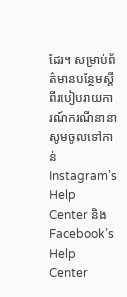ដែរ។ សម្រាប់ព័ត៌មានបន្ថែមស្តីពីរបៀបរាយការណ៍ករណីនានា សូមចូលទៅកាន់ Instagram’s Help Center និង Facebook’s Help Center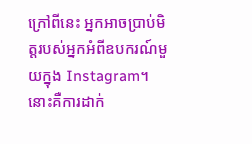ក្រៅពីនេះ អ្នកអាចប្រាប់មិត្តរបស់អ្នកអំពីឧបករណ៍មួយក្នុង Instagram។ នោះគឺការដាក់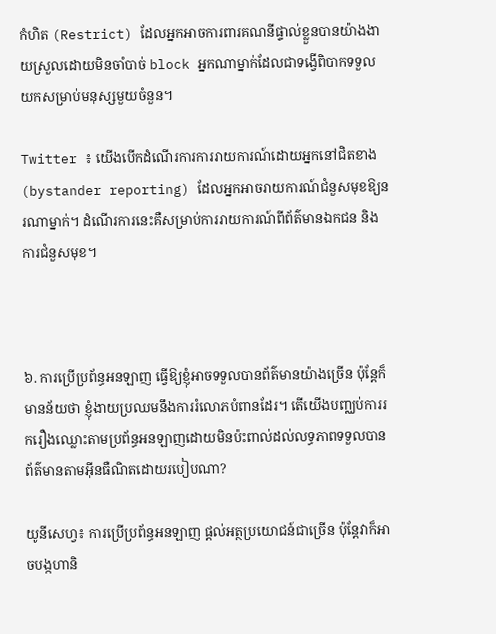កំហិត (Restrict) ដែលអ្នកអាចការពារគណនីផ្ទាល់ខ្លួនបានយ៉ាងងាយស្រួលដោយមិនចាំបាច់ block អ្នកណាម្នាក់ដែលជាទង្វើពិបាកទទួលយកសម្រាប់មនុស្សមួយចំនួន។

Twitter ៖ យើងបើកដំណើរការការរាយការណ៍ដោយអ្នកនៅជិតខាង (bystander reporting) ដែលអ្នកអាចរាយការណ៍ជំនួសមុខឱ្យនរណាម្នាក់។ ដំណើរការនេះគឺសម្រាប់ការរាយការណ៍ពីព័ត៌មានឯកជន និងការជំនួសមុខ។



៦. ការប្រើប្រព័ន្ធអនឡាញ ធ្វើឱ្យខ្ញុំអាចទទួលបានព័ត៌មានយ៉ាងច្រើន ប៉ុន្តែក៏មានន័យថា ខ្ញុំងាយប្រឈមនឹងការរំលោភបំពានដែរ។ តើយើងបញ្ឈប់ការរករឿងឈ្លោះតាមប្រព័ន្ធអនឡាញដោយមិនប៉ះពាល់ដល់លទ្ធភាពទទួលបានព័ត៌មានតាមអ៊ីនធឺណិតដោយរបៀបណា?

យូនីសេហ្វ៖ ការប្រើប្រព័ន្ធអនឡាញ ផ្តល់អត្ថប្រយោជន៍ជាច្រើន ប៉ុន្តែវាក៏អាចបង្កហានិ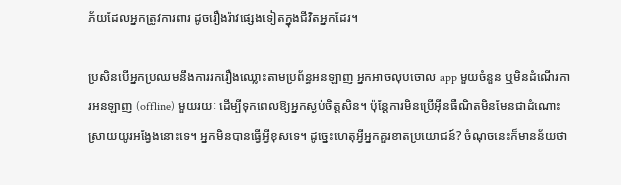ភ័យដែលអ្នកត្រូវការពារ ដូចរឿងរ៉ាវផ្សេងទៀតក្នុងជីវិតអ្នកដែរ។

ប្រសិនបើអ្នកប្រឈមនឹងការរករឿងឈ្លោះតាមប្រព័ន្ធអនឡាញ អ្នកអាចលុបចោល app មួយចំនួន ឬមិនដំណើរការអនឡាញ (offline) មួយរយៈ ដើម្បីទុកពេលឱ្យអ្នកស្ងប់ចិត្តសិន។ ប៉ុន្តែការមិនប្រើអ៊ីនធឺណិតមិនមែនជាដំណោះស្រាយយូរអង្វែងនោះទេ។ អ្នកមិនបានធ្វើអ្វីខុសទេ។ ដូច្នេះហេតុអ្វីអ្នកគួរខាតប្រយោជន៍? ចំណុចនេះក៏មានន័យថា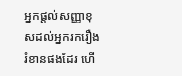អ្នកផ្តល់សញ្ញាខុសដល់អ្នករករឿងរំខានផងដែរ ហើ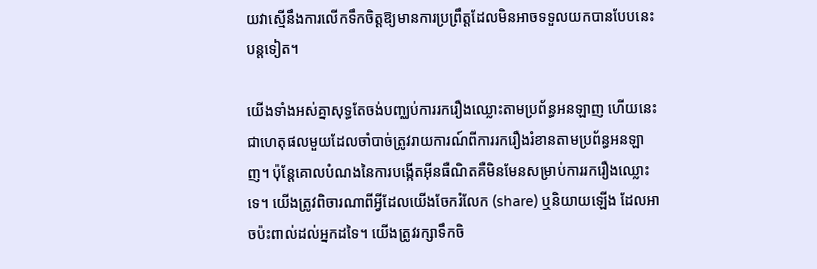យវាស្មើនឹងការលើកទឹកចិត្តឱ្យមានការប្រព្រឹត្តដែលមិនអាចទទួលយកបានបែបនេះបន្តទៀត។

យើងទាំងអស់គ្នាសុទ្ធតែចង់បញ្ឈប់ការរករឿងឈ្លោះតាមប្រព័ន្ធអនឡាញ ហើយនេះជាហេតុផលមួយដែលចាំបាច់ត្រូវរាយការណ៍ពីការរករឿងរំខានតាមប្រព័ន្ធអនឡាញ។ ប៉ុន្តែគោលបំណងនៃការបង្កើតអ៊ីនធឺណិតគឺមិនមែនសម្រាប់ការរករឿងឈ្លោះទេ។ យើងត្រូវពិចារណាពីអ្វីដែលយើងចែករំលែក (share) ឬនិយាយឡើង ដែលអាចប៉ះពាល់ដល់អ្នកដទៃ។ យើងត្រូវរក្សាទឹកចិ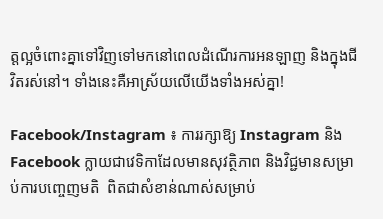ត្តល្អចំពោះគ្នាទៅវិញទៅមកនៅពេលដំណើរការអនឡាញ និងក្នុងជីវិតរស់នៅ។ ទាំងនេះគឺអាស្រ័យលើយើងទាំងអស់គ្នា!

Facebook/Instagram ៖ ការរក្សាឱ្យ Instagram និង Facebook ក្លាយជាវេទិកាដែលមានសុវត្ថិភាព និងវិជ្ជមានសម្រាប់ការបញ្ចេញមតិ  ពិតជាសំខាន់ណាស់សម្រាប់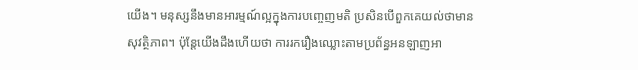យើង។ មនុស្សនឹងមានអារម្មណ៍ល្អក្នុងការបញ្ចេញមតិ ប្រសិនបើពួកគេយល់ថាមានសុវត្ថិភាព។ ប៉ុន្តែយើងដឹងហើយថា ការរករឿងឈ្លោះតាមប្រព័ន្ធអនឡាញអា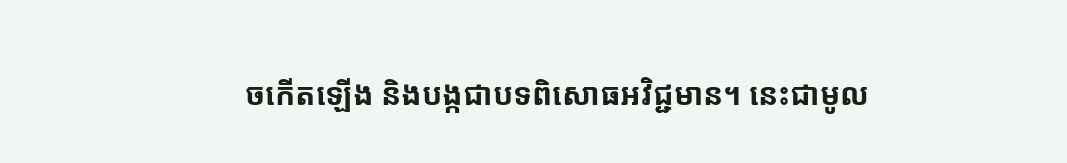ចកើតឡើង និងបង្កជាបទពិសោធអវិជ្ជមាន។ នេះជាមូល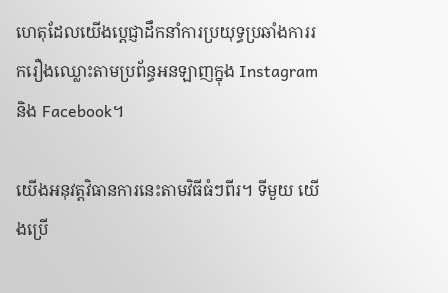ហេតុដែលយើងប្តេជ្ញាដឹកនាំការប្រយុទ្ធប្រឆាំងការរករឿងឈ្លោះតាមប្រព័ន្ធអនឡាញក្នុង Instagram និង Facebook។

យើងអនុវត្តវិធានការនេះតាមវិធីធំៗពីរ។ ទីមួយ យើងប្រើ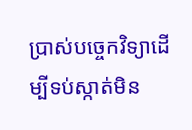ប្រាស់បច្ចេកវិទ្យាដើម្បីទប់ស្កាត់មិន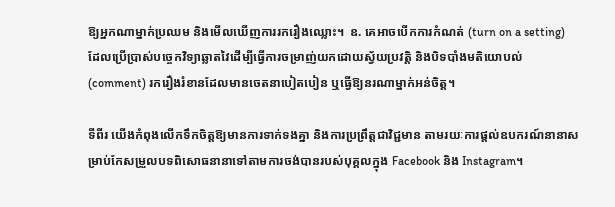ឱ្យអ្នកណាម្នាក់ប្រឈម និងមើលឃើញការរករឿងឈ្លោះ។  ឧ. គេអាចបើកការកំណត់ (turn on a setting)  ដែលប្រើប្រាស់បច្ចេកវិទ្យាឆ្លាតវៃដើម្បីធ្វើការចម្រាញ់យកដោយស្វ័យប្រវត្តិ និងបិទបាំងមតិយោបល់ (comment) រករឿងរំខានដែលមានចេតនាបៀតបៀន ឬធ្វើឱ្យនរណាម្នាក់អន់ចិត្ត។

ទីពីរ យើងកំពុងលើកទឹកចិត្តឱ្យមានការទាក់ទងគ្នា និងការប្រព្រឹត្តជាវិជ្ជមាន តាមរយៈការផ្តល់ឧបករណ៍នានាសម្រាប់កែសម្រួលបទពិសោធនានាទៅតាមការចង់បានរបស់បុគ្គលក្នុង Facebook និង Instagram។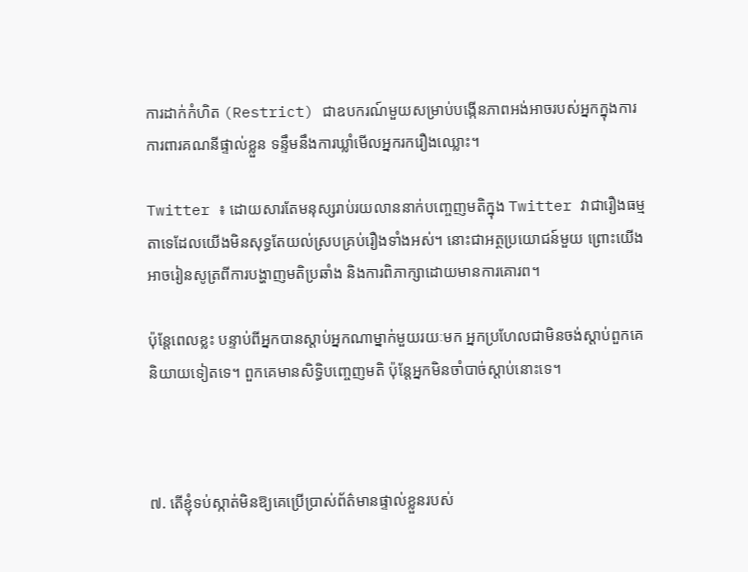ការដាក់កំហិត (Restrict) ជាឧបករណ៍មួយសម្រាប់បង្កើនភាពអង់អាចរបស់អ្នកក្នុងការការពារគណនីផ្ទាល់ខ្លួន ទន្ទឹមនឹងការឃ្លាំមើលអ្នករករឿងឈ្លោះ។

Twitter ៖ ដោយសារតែមនុស្សរាប់រយលាននាក់បញ្ចេញមតិក្នុង Twitter វាជារឿងធម្មតាទេដែលយើងមិនសុទ្ធតែយល់ស្របគ្រប់រឿងទាំងអស់។ នោះជាអត្ថប្រយោជន៍មួយ ព្រោះយើងអាចរៀនសូត្រពីការបង្ហាញមតិប្រឆាំង និងការពិភាក្សាដោយមានការគោរព។

ប៉ុន្តែពេលខ្លះ បន្ទាប់ពីអ្នកបានស្តាប់អ្នកណាម្នាក់មួយរយៈមក អ្នកប្រហែលជាមិនចង់ស្តាប់ពួកគេនិយាយទៀតទេ។ ពួកគេមានសិទ្ធិបញ្ចេញមតិ ប៉ុន្តែអ្នកមិនចាំបាច់ស្តាប់នោះទេ។



៧. តើខ្ញុំទប់ស្កាត់មិនឱ្យគេប្រើប្រាស់ព័ត៌មានផ្ទាល់ខ្លួនរបស់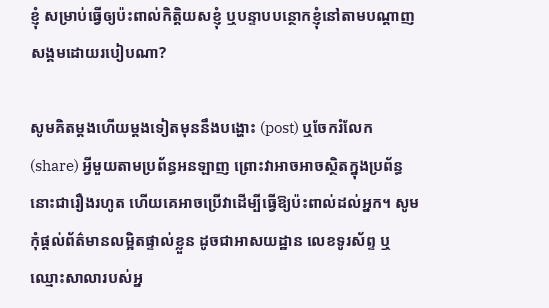ខ្ញុំ សម្រាប់ធ្វើឲ្យប៉ះពាល់កិត្តិយសខ្ញុំ ឬបន្ទាបបន្ថោកខ្ញុំនៅតាមបណ្តាញសង្គមដោយរបៀបណា?

សូមគិតម្តងហើយម្តងទៀតមុននឹងបង្ហោះ (post) ឬចែករំលែក (share) អ្វីមួយតាមប្រព័ន្ធអនឡាញ ព្រោះវាអាចអាចស្ថិតក្នុងប្រព័ន្ធនោះជារឿងរហូត ហើយគេអាចប្រើវាដើម្បីធ្វើឱ្យប៉ះពាល់ដល់អ្នក។ សូមកុំផ្តល់ព័ត៌មានលម្អិតផ្ទាល់ខ្លួន ដូចជាអាសយដ្ឋាន លេខទូរស័ព្ទ ឬឈ្មោះសាលារបស់អ្ន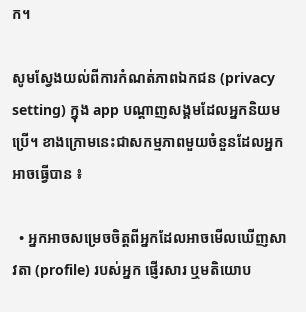ក។

សូមស្វែងយល់ពីការកំណត់ភាពឯកជន (privacy setting) ក្នុង app បណ្តាញសង្គមដែលអ្នកនិយមប្រើ។ ខាងក្រោមនេះជាសកម្មភាពមួយចំនួនដែលអ្នកអាចធ្វើបាន ៖

  • អ្នកអាចសម្រេចចិត្តពីអ្នកដែលអាចមើលឃើញសាវតា (profile) របស់អ្នក ផ្ញើរសារ ឬមតិយោប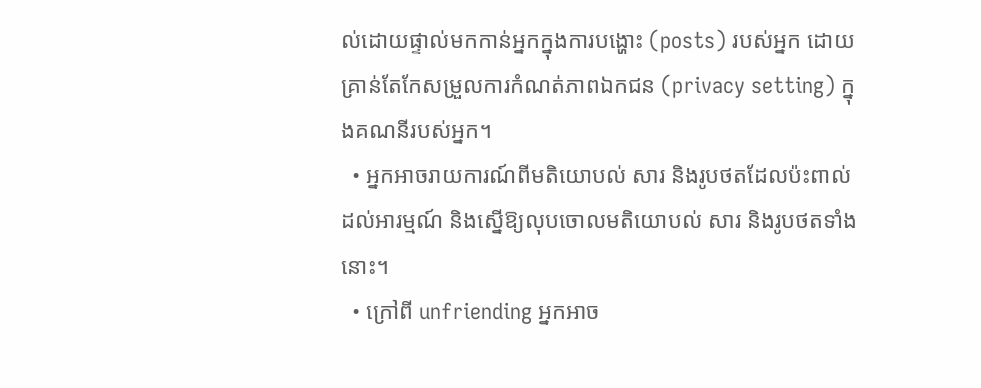ល់ដោយផ្ទាល់មកកាន់អ្នកក្នុងការបង្ហោះ (posts) របស់អ្នក ដោយគ្រាន់តែកែសម្រួលការកំណត់ភាពឯកជន (privacy setting) ក្នុងគណនីរបស់អ្នក។
  • អ្នកអាចរាយការណ៍ពីមតិយោបល់ សារ និងរូបថតដែលប៉ះពាល់ដល់អារម្មណ៍ និងស្នើឱ្យលុបចោលមតិយោបល់ សារ និងរូបថតទាំងនោះ។
  • ក្រៅពី unfriending អ្នកអាច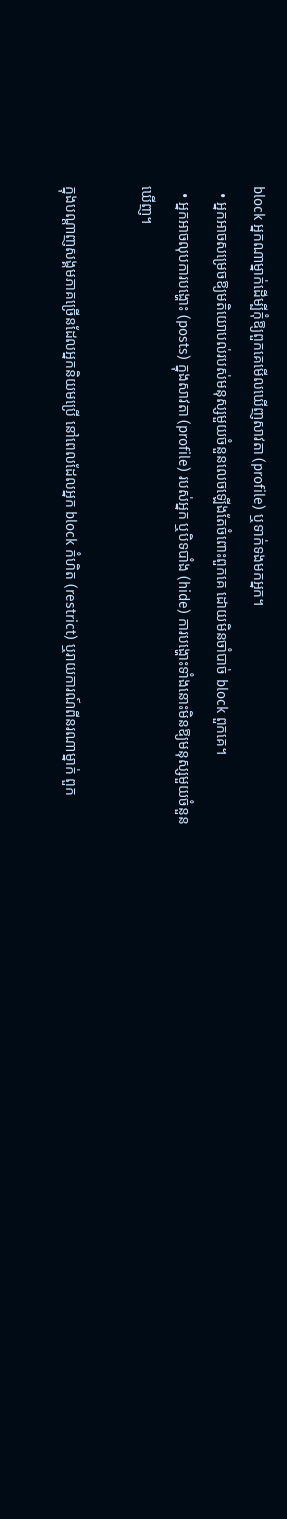block អ្នកណាម្នាក់ដើម្បីកុំឱ្យពួកគេមើលឃើញសាវតា (profile) ឬទាក់ទងមកអ្នក។
  • អ្នកអាចសម្រេចឱ្យមតិយោបល់របស់មនុស្សមួយចំនួនលេចឡើងតែចំពោះពួកគេ ដោយមិនចាំបាច់ block ពួកគេ។
  • អ្នកអាចលុបការបង្ហោះ (posts) ក្នុងសាវតា (profile) របស់អ្នក ឬបិទបាំង (hide) ការបង្ហោះទាំងនោះមិនឱ្យមនុស្សមួយចំនួនឃើញ។

ក្នុងបណ្តាញសង្គមភាគច្រើនដែលអ្នកនិយមប្រើ នៅពេលដែលអ្នក block កំហិត (restrict) ឬរាយការណ៍ពីនរណាម្នាក់ ពួក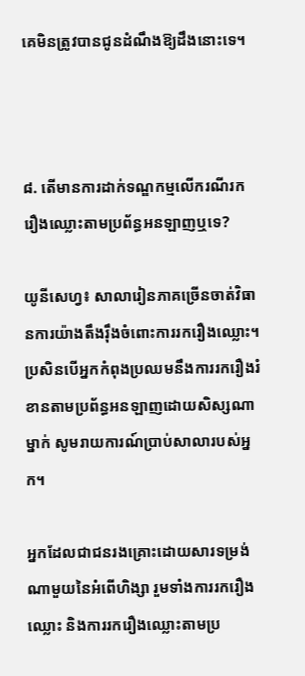គេមិនត្រូវបានជូនដំណឹងឱ្យដឹងនោះទេ។



៨. តើមានការដាក់ទណ្ឌកម្មលើករណីរករឿងឈ្លោះតាមប្រព័ន្ធអនឡាញឬទេ?

យូនីសេហ្វ៖ សាលារៀនភាគច្រើនចាត់វិធានការយ៉ាងតឹងរ៉ឹងចំពោះការរករឿងឈ្លោះ។ ប្រសិនបើអ្នកកំពុងប្រឈមនឹងការរករឿងរំខានតាមប្រព័ន្ធអនឡាញដោយសិស្សណាម្នាក់ សូមរាយការណ៍ប្រាប់សាលារបស់អ្នក។

អ្នកដែលជាជនរងគ្រោះដោយសារទម្រង់ណាមួយនៃអំពើហិង្សា រួមទាំងការរករឿងឈ្លោះ និងការរករឿងឈ្លោះតាមប្រ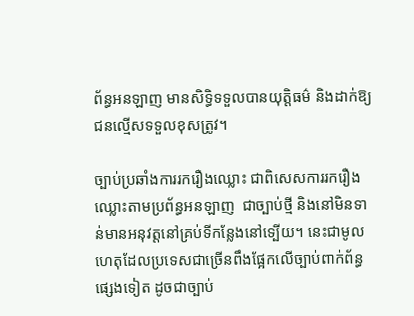ព័ន្ធអនឡាញ មានសិទ្ធិទទួលបានយុត្តិធម៌ និងដាក់ឱ្យជនល្មើសទទួលខុសត្រូវ។

ច្បាប់ប្រឆាំងការរករឿងឈ្លោះ ជាពិសេសការរករឿងឈ្លោះតាមប្រព័ន្ធអនឡាញ  ជាច្បាប់ថ្មី និងនៅមិនទាន់មានអនុវត្តនៅគ្រប់ទីកន្លែងនៅទ្បើយ។ នេះជាមូលហេតុដែលប្រទេសជាច្រើនពឹងផ្អែកលើច្បាប់ពាក់ព័ន្ធផ្សេងទៀត ដូចជាច្បាប់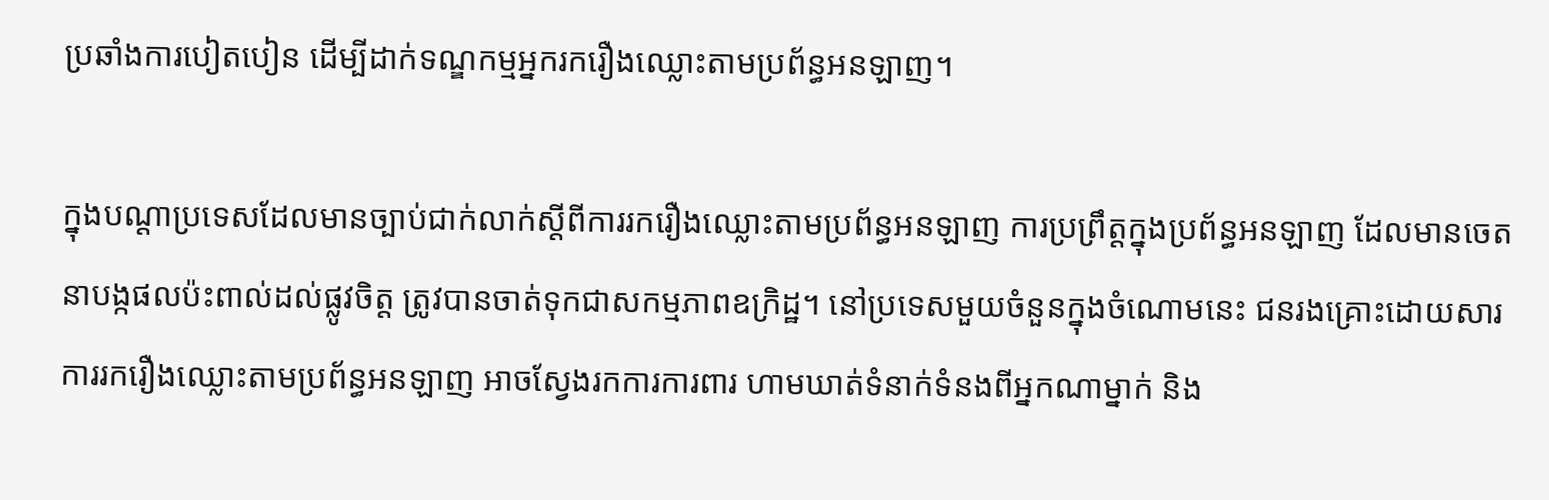ប្រឆាំងការបៀតបៀន ដើម្បីដាក់ទណ្ឌកម្មអ្នករករឿងឈ្លោះតាមប្រព័ន្ធអនឡាញ។

ក្នុងបណ្តាប្រទេសដែលមានច្បាប់ជាក់លាក់ស្តីពីការរករឿងឈ្លោះតាមប្រព័ន្ធអនឡាញ ការប្រព្រឹត្តក្នុងប្រព័ន្ធអនឡាញ ដែលមានចេតនាបង្កផលប៉ះពាល់ដល់ផ្លូវចិត្ត ត្រូវបានចាត់ទុកជាសកម្មភាពឧក្រិដ្ឋ។ នៅប្រទេសមួយចំនួនក្នុងចំណោមនេះ ជនរងគ្រោះដោយសារការរករឿងឈ្លោះតាមប្រព័ន្ធអនឡាញ អាចស្វែងរកការការពារ ហាមឃាត់ទំនាក់ទំនងពីអ្នកណាម្នាក់ និង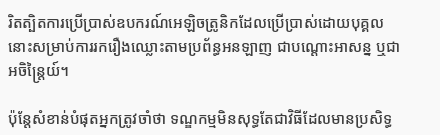រិតត្បិតការប្រើប្រាស់ឧបករណ៍អេឡិចត្រូនិកដែលប្រើប្រាស់ដោយបុគ្គលនោះសម្រាប់ការរករឿងឈ្លោះតាមប្រព័ន្ធអនឡាញ ជាបណ្តោះអាសន្ន ឬជាអចិន្រ្តៃយ៍។

ប៉ុន្តែសំខាន់បំផុតអ្នកត្រូវចាំថា ទណ្ឌកម្មមិនសុទ្ធតែជាវិធីដែលមានប្រសិទ្ធ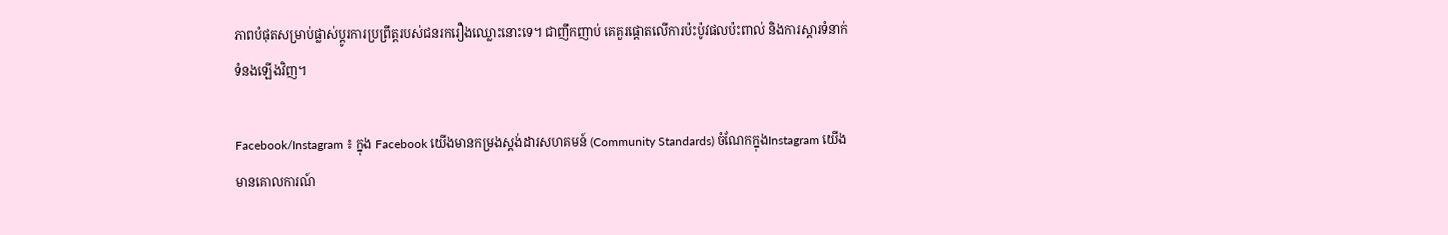ភាពបំផុតសម្រាប់ផ្លាស់ប្តូរការប្រព្រឹត្តរបស់ជនរករឿងឈ្លោះនោះទេ។ ជាញឹកញាប់ គេគួរផ្តោតលើការប៉ះប៉ូវផលប៉ះពាល់ និងការស្តារទំនាក់ទំនងឡើងវិញ។

Facebook/Instagram ៖ ក្នុង Facebook យើងមានកម្រងស្តង់ដារសហគមន៍ (Community Standards) ចំណែកក្នុងInstagram យើងមានគោលការណ៍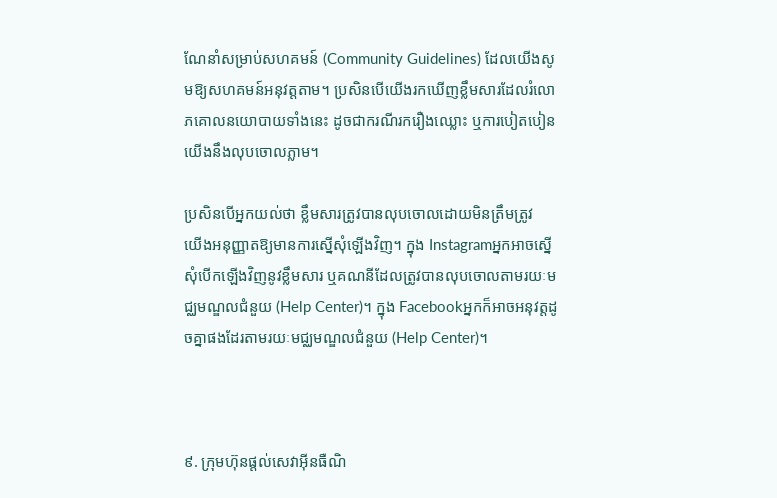ណែនាំសម្រាប់សហគមន៍ (Community Guidelines) ដែលយើងសូមឱ្យសហគមន៍អនុវត្តតាម។ ប្រសិនបើយើងរកឃើញខ្លឹមសារដែលរំលោភគោលនយោបាយទាំងនេះ ដូចជាករណីរករឿងឈ្លោះ ឬការបៀតបៀន យើងនឹងលុបចោលភ្លាម។

ប្រសិនបើអ្នកយល់ថា ខ្លឹមសារត្រូវបានលុបចោលដោយមិនត្រឹមត្រូវ  យើងអនុញ្ញាតឱ្យមានការស្នើសុំឡើងវិញ។ ក្នុង Instagramអ្នកអាចស្នើសុំបើកឡើងវិញនូវខ្លឹមសារ ឬគណនីដែលត្រូវបានលុបចោលតាមរយៈមជ្ឈមណ្ឌលជំនួយ (Help Center)។ ក្នុង Facebookអ្នកក៏អាចអនុវត្តដូចគ្នាផងដែរតាមរយៈមជ្ឈមណ្ឌលជំនួយ (Help Center)។



៩. ក្រុមហ៊ុនផ្តល់សេវាអ៊ីនធឺណិ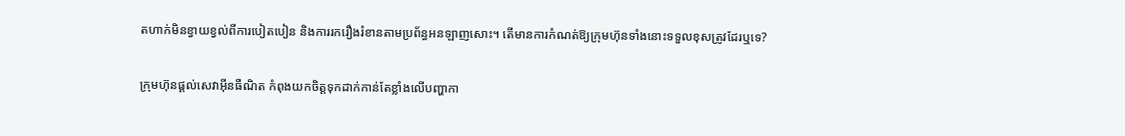តហាក់មិនខ្វាយខ្វល់ពីការបៀតបៀន និងការរករឿងរំខានតាមប្រព័ន្ធអនឡាញសោះ។ តើមានការកំណត់ឱ្យក្រុមហ៊ុនទាំងនោះទទួលខុសត្រូវដែរឬទេ?

ក្រុមហ៊ុនផ្តល់សេវាអ៊ីនធឺណិត កំពុងយកចិត្តទុកដាក់កាន់តែខ្លាំងលើបញ្ហាកា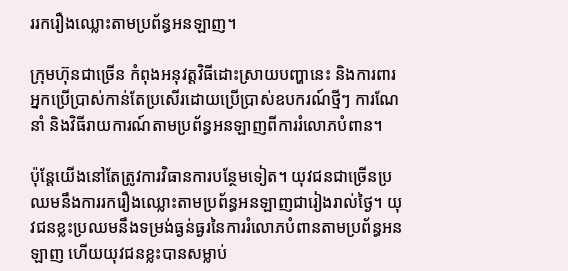ររករឿងឈ្លោះតាមប្រព័ន្ធអនឡាញ។

ក្រុមហ៊ុនជាច្រើន កំពុងអនុវត្តវិធីដោះស្រាយបញ្ហានេះ និងការពារអ្នកប្រើប្រាស់កាន់តែប្រសើរដោយប្រើប្រាស់ឧបករណ៍ថ្មីៗ ការណែនាំ និងវិធីរាយការណ៍តាមប្រព័ន្ធអនឡាញពីការរំលោភបំពាន។

ប៉ុន្តែយើងនៅតែត្រូវការវិធានការបន្ថែមទៀត។ យុវជនជាច្រើនប្រឈមនឹងការរករឿងឈ្លោះតាមប្រព័ន្ធអនឡាញជារៀងរាល់ថ្ងៃ។ យុវជនខ្លះប្រឈមនឹងទម្រង់ធ្ងន់ធ្ងរនៃការរំលោភបំពានតាមប្រព័ន្ធអនឡាញ ហើយយុវជនខ្លះបានសម្លាប់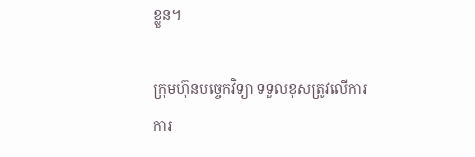ខ្លួន។

ក្រុមហ៊ុនបច្ចេកវិទ្យា ទទួលខុសត្រូវលើការការ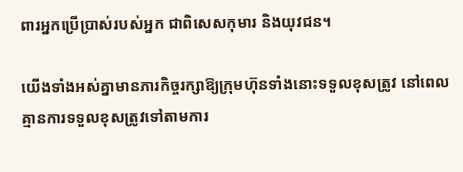ពារអ្នកប្រើប្រាស់របស់អ្នក ជាពិសេសកុមារ និងយុវជន។

យើងទាំងអស់គ្នាមានភារកិច្ចរក្សាឱ្យក្រុមហ៊ុនទាំងនោះទទួលខុសត្រូវ នៅពេលគ្មានការទទួលខុសត្រូវទៅតាមការ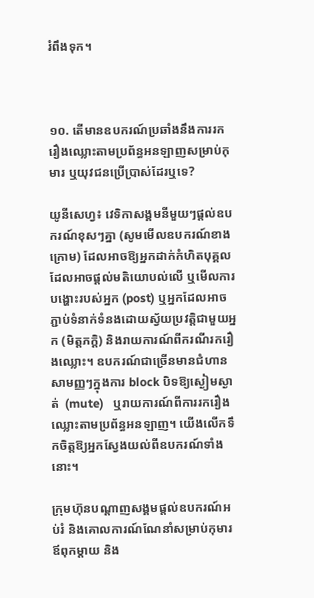រំពឹងទុក។



១០. តើមានឧបករណ៍ប្រឆាំងនឹងការរករឿងឈ្លោះតាមប្រព័ន្ធអនឡាញសម្រាប់កុមារ ឬយុវជនប្រើប្រាស់ដែរឬទេ?

យូនីសេហ្វ៖ វេទិកាសង្គមនីមួយៗផ្តល់ឧបករណ៍ខុសៗគ្នា (សូមមើលឧបករណ៍ខាងក្រោម) ដែលអាចឱ្យអ្នកដាក់កំហិតបុគ្គលដែលអាចផ្តល់មតិយោបល់លើ ឬមើលការបង្ហោះរបស់អ្នក (post) ឬអ្នកដែលអាចភ្ជាប់ទំនាក់ទំនងដោយស្វ័យប្រវត្តិជាមួយអ្នក (មិត្តភក្តិ) និងរាយការណ៍ពីករណីរករឿងឈ្លោះ។ ឧបករណ៍ជាច្រើនមានជំហានសាមញ្ញៗក្នុងការ block បិទឱ្យស្ងៀមស្ងាត់  (mute)   ឬរាយការណ៍ពីការរករឿងឈ្លោះតាមប្រព័ន្ធអនឡាញ។ យើងលើកទឹកចិត្តឱ្យអ្នកស្វែងយល់ពីឧបករណ៍ទាំងនោះ។

ក្រុមហ៊ុនបណ្តាញសង្គមផ្តល់ឧបករណ៍អប់រំ និងគោលការណ៍ណែនាំសម្រាប់កុមារ ឪពុកម្តាយ និង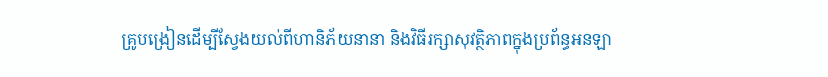គ្រូបង្រៀនដើម្បីស្វែងយល់ពីហានិភ័យនានា និងវិធីរក្សាសុវត្ថិភាពក្នុងប្រព័ន្ធអនឡា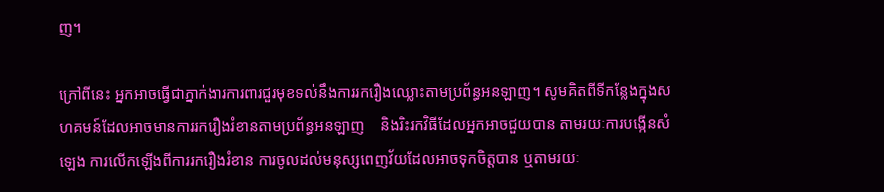ញ។

ក្រៅពីនេះ អ្នកអាចធ្វើជាភ្នាក់ងារការពារជួរមុខទល់នឹងការរករឿងឈ្លោះតាមប្រព័ន្ធអនឡាញ។ សូមគិតពីទីកន្លែងក្នុងសហគមន៍ដែលអាចមានការរករឿងរំខានតាមប្រព័ន្ធអនឡាញ    និងរិះរកវិធីដែលអ្នកអាចជួយបាន តាមរយៈការបង្កើនសំឡេង ការលើកឡើងពីការរករឿងរំខាន ការចូលដល់មនុស្សពេញវ័យដែលអាចទុកចិត្តបាន ឬតាមរយៈ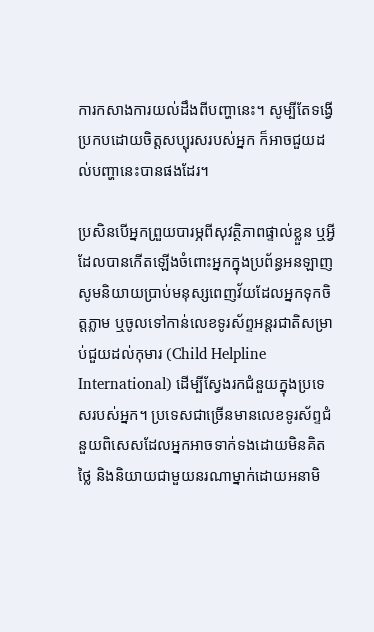ការកសាងការយល់ដឹងពីបញ្ហានេះ។ សូម្បីតែទង្វើប្រកបដោយចិត្តសប្បុរសរបស់អ្នក ក៏អាចជួយដល់បញ្ហានេះបានផងដែរ។

ប្រសិនបើអ្នកព្រួយបារម្ភពីសុវត្ថិភាពផ្ទាល់ខ្លួន ឬអ្វីដែលបានកើតឡើងចំពោះអ្នកក្នុងប្រព័ន្ធអនឡាញ សូមនិយាយប្រាប់មនុស្សពេញវ័យដែលអ្នកទុកចិត្តភ្លាម ឬចូលទៅកាន់លេខទូរស័ព្ទអន្តរជាតិសម្រាប់ជួយដល់កុមារ (Child Helpline International) ដើម្បីស្វែងរកជំនួយក្នុងប្រទេសរបស់អ្នក។ ប្រទេសជាច្រើនមានលេខទូរស័ព្ទជំនួយពិសេសដែលអ្នកអាចទាក់ទងដោយមិនគិតថ្លៃ និងនិយាយជាមួយនរណាម្នាក់ដោយអនាមិ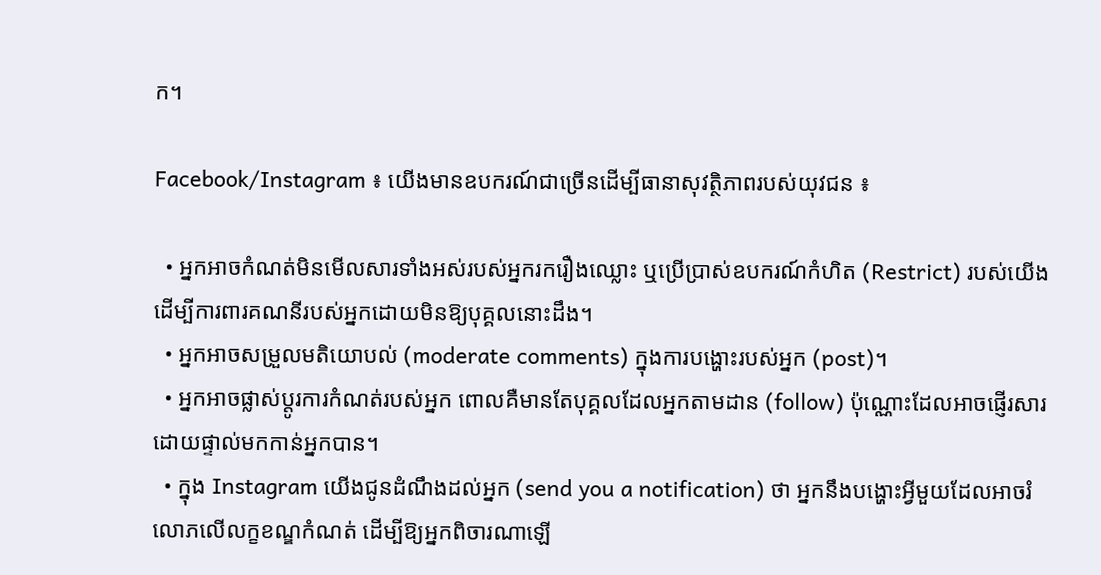ក។

Facebook/Instagram ៖ យើងមានឧបករណ៍ជាច្រើនដើម្បីធានាសុវត្ថិភាពរបស់យុវជន ៖

  • អ្នកអាចកំណត់មិនមើលសារទាំងអស់របស់អ្នករករឿងឈ្លោះ ឬប្រើប្រាស់ឧបករណ៍កំហិត (Restrict) របស់យើងដើម្បីការពារគណនីរបស់អ្នកដោយមិនឱ្យបុគ្គលនោះដឹង។
  • អ្នកអាចសម្រួលមតិយោបល់ (moderate comments) ក្នុងការបង្ហោះរបស់អ្នក (post)។
  • អ្នកអាចផ្លាស់ប្តូរការកំណត់របស់អ្នក ពោលគឺមានតែបុគ្គលដែលអ្នកតាមដាន (follow) ប៉ុណ្ណោះដែលអាចផ្ញើរសារដោយផ្ទាល់មកកាន់អ្នកបាន។
  • ក្នុង Instagram យើងជូនដំណឹងដល់អ្នក (send you a notification) ថា អ្នកនឹងបង្ហោះអ្វីមួយដែលអាចរំលោភលើលក្ខខណ្ឌកំណត់ ដើម្បីឱ្យអ្នកពិចារណាឡើ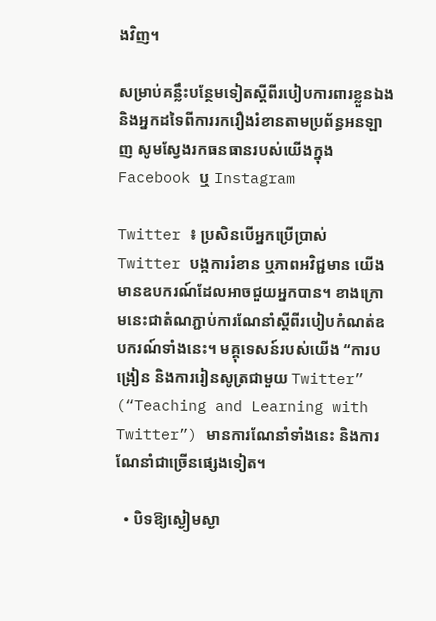ងវិញ។

សម្រាប់គន្លឹះបន្ថែមទៀតស្តីពីរបៀបការពារខ្លួនឯង និងអ្នកដទៃពីការរករឿងរំខានតាមប្រព័ន្ធអនឡាញ សូមស្វែងរកធនធានរបស់យើងក្នុង Facebook ឬ Instagram

Twitter ៖ ប្រសិនបើអ្នកប្រើប្រាស់ Twitter បង្កការរំខាន ឬភាពអវិជ្ជមាន យើងមានឧបករណ៍ដែលអាចជួយអ្នកបាន។ ខាងក្រោមនេះជាតំណភ្ជាប់ការណែនាំស្តីពីរបៀបកំណត់ឧបករណ៍ទាំងនេះ។ មគ្គុទេសន៍របស់យើង “ការបង្រៀន និងការរៀនសូត្រជាមួយ Twitter” (“Teaching and Learning with Twitter”) មានការណែនាំទាំងនេះ និងការណែនាំជាច្រើនផ្សេងទៀត។

  • បិទឱ្យស្ងៀមស្ងា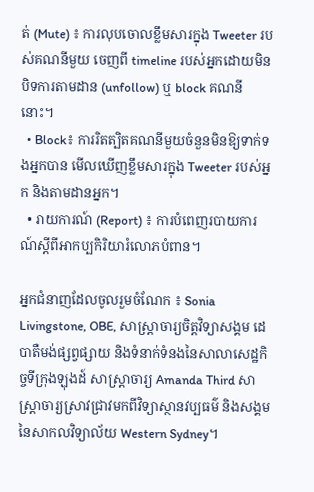ត់ (Mute) ៖ ការលុបចោលខ្លឹមសារក្នុង Tweeter របស់គណនីមួយ ចេញពី timeline របស់អ្នកដោយមិនបិទការតាមដាន (unfollow) ឬ block គណនីនោះ។
  • Block៖ ការរិតត្បិតគណនីមួយចំនួនមិនឱ្យទាក់ទងអ្នកបាន មើលឃើញខ្លឹមសារក្នុង Tweeter របស់អ្នក និងតាមដានអ្នក។
  • រាយការណ៍ (Report) ៖ ការបំពេញរបាយការណ៍ស្តីពីអាកប្បកិរិយារំលោភបំពាន។

អ្នកជំនាញដែលចូលរួមចំណែក ៖ Sonia Livingstone, OBE, សាស្រ្តាចារ្យចិត្តវិទ្យាសង្គម ដេបាតឺមង់ផ្សព្វផ្សាយ និងទំនាក់ទំនងនៃសាលាសេដ្ឋកិច្ចទីក្រុងឡុងដ៍ សាស្រ្តាចារ្យ Amanda Third សាស្រ្តាចារ្យស្រាវជ្រាវមកពីវិទ្យាស្ថានវប្បធម៌ និងសង្គមនៃសាកលវិទ្យាល័យ Western Sydney។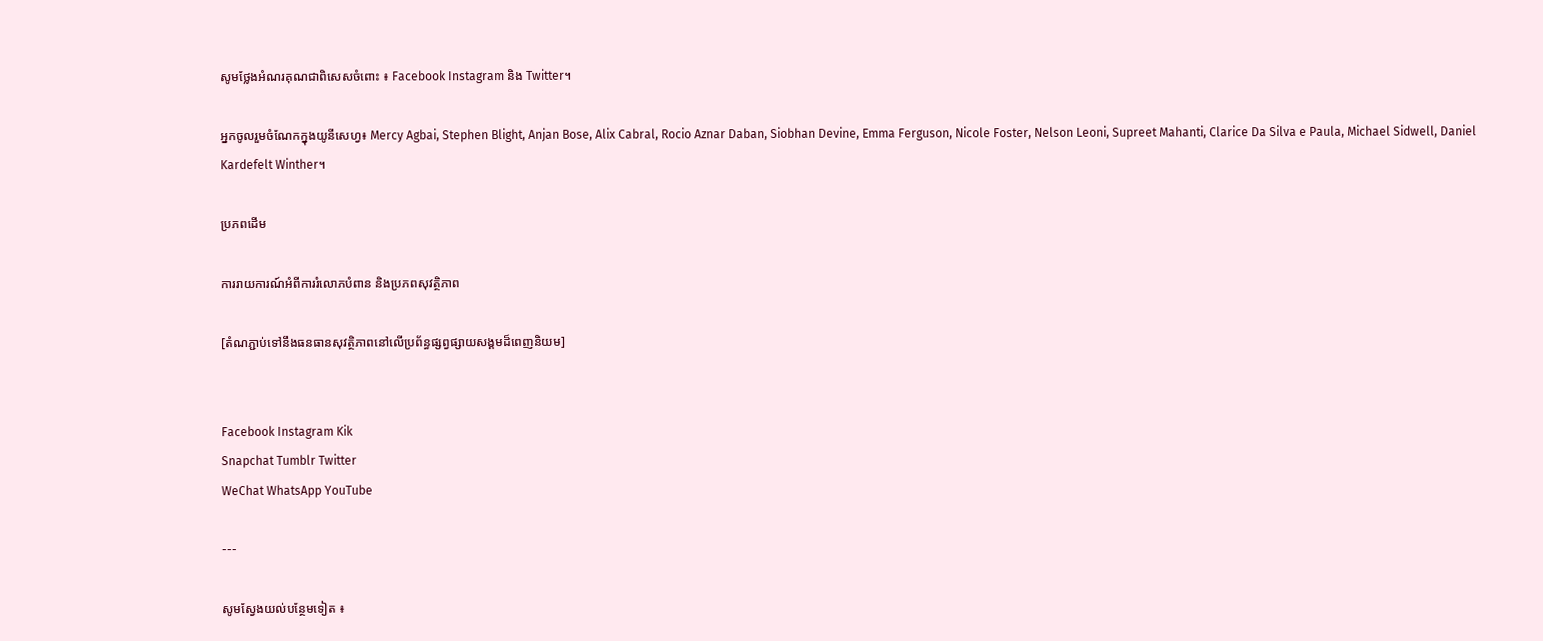សូមថ្លែងអំណរគុណជាពិសេសចំពោះ ៖ Facebook Instagram និង Twitter។

អ្នកចូលរួមចំណែកក្នុងយូនីសេហ្វ៖ Mercy Agbai, Stephen Blight, Anjan Bose, Alix Cabral, Rocio Aznar Daban, Siobhan Devine, Emma Ferguson, Nicole Foster, Nelson Leoni, Supreet Mahanti, Clarice Da Silva e Paula, Michael Sidwell, Daniel Kardefelt Winther។

ប្រភពដើម

ការរាយការណ៍អំពីការរំលោភបំពាន និងប្រភពសុវត្ថិភាព

[តំណភ្ជាប់ទៅនឹងធនធានសុវត្ថិភាពនៅលើប្រព័ន្ធផ្សព្វផ្សាយសង្គមដ៏ពេញនិយម]


Facebook Instagram Kik
Snapchat Tumblr Twitter
WeChat WhatsApp YouTube

---

សូមស្វែងយល់បន្ថែមទៀត ៖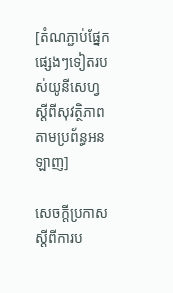[តំណភ្ជាប់ផ្នែកផ្សេងៗទៀតរបស់យូនីសេហ្វ ស្តីពីសុវត្ថិភាពតាមប្រព័ន្ធអនឡាញ]

សេចក្តីប្រកាសស្តីពីការប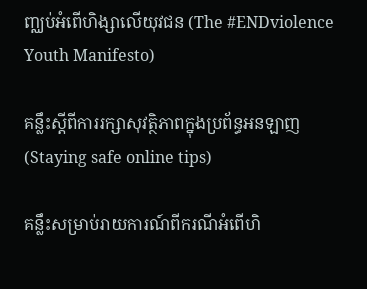ញ្ឈប់អំពើហិង្សាលើយុវជន (The #ENDviolence Youth Manifesto)

គន្លឹះស្តីពីការរក្សាសុវត្ថិភាពក្នុងប្រព័ន្ធអនឡាញ (Staying safe online tips)

គន្លឹះសម្រាប់រាយការណ៍ពីករណីអំពើហិ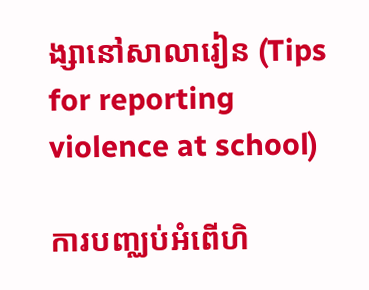ង្សានៅសាលារៀន (Tips for reporting violence at school)

ការបញ្ឈប់អំពើហិ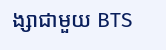ង្សាជាមួយ BTS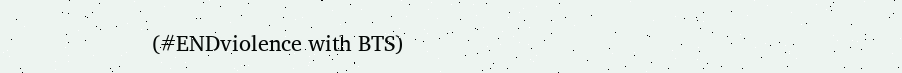(#ENDviolence with BTS)